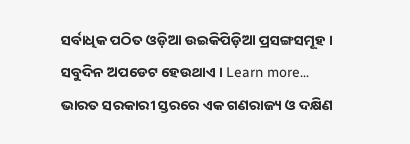ସର୍ବାଧିକ ପଠିତ ଓଡ଼ିଆ ଉଇକିପିଡ଼ିଆ ପ୍ରସଙ୍ଗସମୂହ । ସବୁଦିନ ଅପଡେଟ ହେଉଥାଏ । Learn more...
ଭାରତ ସରକାରୀ ସ୍ତରରେ ଏକ ଗଣରାଜ୍ୟ ଓ ଦକ୍ଷିଣ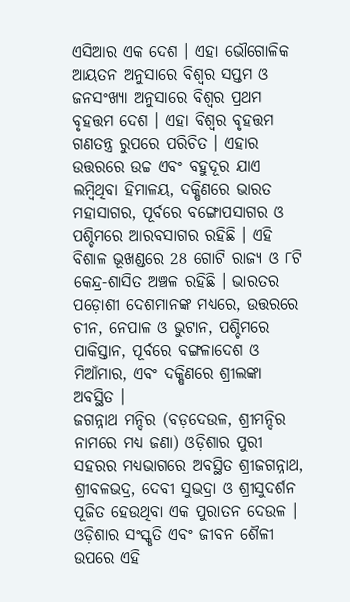ଏସିଆର ଏକ ଦେଶ । ଏହା ଭୌଗୋଳିକ ଆୟତନ ଅନୁସାରେ ବିଶ୍ୱର ସପ୍ତମ ଓ ଜନସଂଖ୍ୟା ଅନୁସାରେ ବିଶ୍ୱର ପ୍ରଥମ ବୃହତ୍ତମ ଦେଶ । ଏହା ବିଶ୍ୱର ବୃହତ୍ତମ ଗଣତନ୍ତ୍ର ରୁପରେ ପରିଚିତ । ଏହାର ଉତ୍ତରରେ ଉଚ୍ଚ ଏବଂ ବହୁଦୂର ଯାଏ ଲମ୍ବିଥିବା ହିମାଳୟ, ଦକ୍ଷିଣରେ ଭାରତ ମହାସାଗର, ପୂର୍ବରେ ବଙ୍ଗୋପସାଗର ଓ ପଶ୍ଚିମରେ ଆରବସାଗର ରହିଛି । ଏହି ବିଶାଳ ଭୂଖଣ୍ଡରେ 28 ଗୋଟି ରାଜ୍ୟ ଓ ୮ଟି କେନ୍ଦ୍ର-ଶାସିତ ଅଞ୍ଚଳ ରହିଛି । ଭାରତର ପଡ଼ୋଶୀ ଦେଶମାନଙ୍କ ମଧ୍ୟରେ, ଉତ୍ତରରେ ଚୀନ, ନେପାଳ ଓ ଭୁଟାନ, ପଶ୍ଚିମରେ ପାକିସ୍ତାନ, ପୂର୍ବରେ ବଙ୍ଗଳାଦେଶ ଓ ମିଆଁମାର, ଏବଂ ଦକ୍ଷିଣରେ ଶ୍ରୀଲଙ୍କା ଅବସ୍ଥିତ ।
ଜଗନ୍ନାଥ ମନ୍ଦିର (ବଡ଼ଦେଉଳ, ଶ୍ରୀମନ୍ଦିର ନାମରେ ମଧ୍ୟ ଜଣା) ଓଡ଼ିଶାର ପୁରୀ ସହରର ମଧ୍ୟଭାଗରେ ଅବସ୍ଥିତ ଶ୍ରୀଜଗନ୍ନାଥ, ଶ୍ରୀବଳଭଦ୍ର, ଦେବୀ ସୁଭଦ୍ରା ଓ ଶ୍ରୀସୁଦର୍ଶନ ପୂଜିତ ହେଉଥିବା ଏକ ପୁରାତନ ଦେଉଳ । ଓଡ଼ିଶାର ସଂସ୍କୃତି ଏବଂ ଜୀବନ ଶୈଳୀ ଉପରେ ଏହି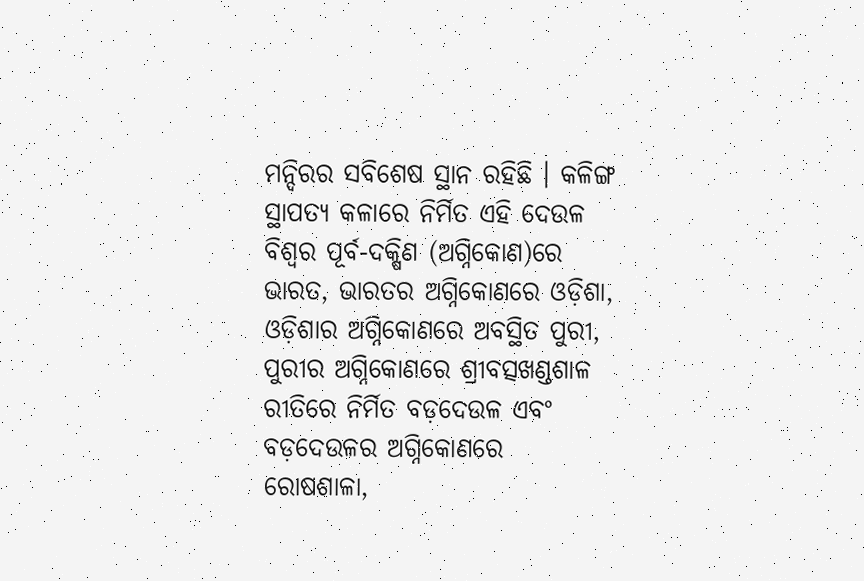ମନ୍ଦିରର ସବିଶେଷ ସ୍ଥାନ ରହିଛି । କଳିଙ୍ଗ ସ୍ଥାପତ୍ୟ କଳାରେ ନିର୍ମିତ ଏହି ଦେଉଳ ବିଶ୍ୱର ପୂର୍ବ-ଦକ୍ଷିଣ (ଅଗ୍ନିକୋଣ)ରେ ଭାରତ, ଭାରତର ଅଗ୍ନିକୋଣରେ ଓଡ଼ିଶା, ଓଡ଼ିଶାର ଅଗ୍ନିକୋଣରେ ଅବସ୍ଥିତ ପୁରୀ, ପୁରୀର ଅଗ୍ନିକୋଣରେ ଶ୍ରୀବତ୍ସଖଣ୍ଡଶାଳ ରୀତିରେ ନିର୍ମିତ ବଡ଼ଦେଉଳ ଏବଂ ବଡ଼ଦେଉଳର ଅଗ୍ନିକୋଣରେ ରୋଷଶାଳା,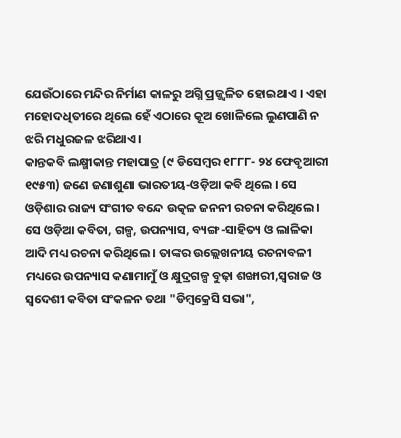ଯେଉଁଠାରେ ମନ୍ଦିର ନିର୍ମାଣ କାଳରୁ ଅଗ୍ନି ପ୍ରଜ୍ଜ୍ୱଳିତ ହୋଇଥାଏ । ଏହା ମହୋଦଧିତୀରେ ଥିଲେ ହେଁ ଏଠାରେ କୂଅ ଖୋଳିଲେ ଲୁଣପାଣି ନ ଝରି ମଧୁରଜଳ ଝରିଥାଏ।
କାନ୍ତକବି ଲକ୍ଷ୍ମୀକାନ୍ତ ମହାପାତ୍ର (୯ ଡିସେମ୍ବର ୧୮୮୮- ୨୪ ଫେବୃଆରୀ ୧୯୫୩) ଜଣେ ଜଣାଶୁଣା ଭାରତୀୟ-ଓଡ଼ିଆ କବି ଥିଲେ । ସେ ଓଡ଼ିଶାର ରାଜ୍ୟ ସଂଗୀତ ବନ୍ଦେ ଉତ୍କଳ ଜନନୀ ରଚନା କରିଥିଲେ । ସେ ଓଡ଼ିଆ କବିତା, ଗଳ୍ପ, ଉପନ୍ୟାସ, ବ୍ୟଙ୍ଗ-ସାହିତ୍ୟ ଓ ଲାଳିକା ଆଦି ମଧ୍ୟ ରଚନା କରିଥିଲେ । ତାଙ୍କର ଉଲ୍ଲେଖନୀୟ ରଚନାବଳୀ ମଧ୍ୟରେ ଉପନ୍ୟାସ କଣାମାମୁଁ ଓ କ୍ଷୁଦ୍ରଗଳ୍ପ ବୁଢ଼ା ଶଙ୍ଖାରୀ,ସ୍ୱରାଜ ଓ ସ୍ୱଦେଶୀ କବିତା ସଂକଳନ ତଥା "ଡିମ୍ବକ୍ରେସି ସଭା",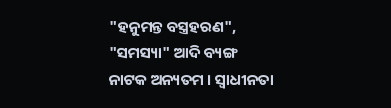"ହନୁମନ୍ତ ବସ୍ତ୍ରହରଣ", "ସମସ୍ୟା" ଆଦି ବ୍ୟଙ୍ଗ ନାଟକ ଅନ୍ୟତମ । ସ୍ୱାଧୀନତା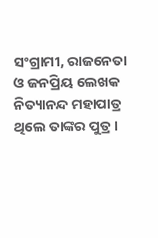ସଂଗ୍ରାମୀ, ରାଜନେତା ଓ ଜନପ୍ରିୟ ଲେଖକ ନିତ୍ୟାନନ୍ଦ ମହାପାତ୍ର ଥିଲେ ତାଙ୍କର ପୁତ୍ର ।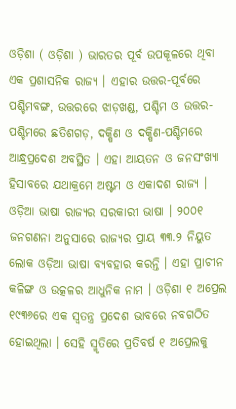ଓଡ଼ିଶା ( ଓଡ଼ିଶା ) ଭାରତର ପୂର୍ବ ଉପକୂଳରେ ଥିବା ଏକ ପ୍ରଶାସନିକ ରାଜ୍ୟ । ଏହାର ଉତ୍ତର-ପୂର୍ବରେ ପଶ୍ଚିମବଙ୍ଗ, ଉତ୍ତରରେ ଝାଡ଼ଖଣ୍ଡ, ପଶ୍ଚିମ ଓ ଉତ୍ତର-ପଶ୍ଚିମରେ ଛତିଶଗଡ଼, ଦକ୍ଷିଣ ଓ ଦକ୍ଷିଣ-ପଶ୍ଚିମରେ ଆନ୍ଧ୍ରପ୍ରଦେଶ ଅବସ୍ଥିତ । ଏହା ଆୟତନ ଓ ଜନସଂଖ୍ୟା ହିସାବରେ ଯଥାକ୍ରମେ ଅଷ୍ଟମ ଓ ଏକାଦଶ ରାଜ୍ୟ । ଓଡ଼ିଆ ଭାଷା ରାଜ୍ୟର ସରକାରୀ ଭାଷା । ୨୦୦୧ ଜନଗଣନା ଅନୁସାରେ ରାଜ୍ୟର ପ୍ରାୟ ୩୩.୨ ନିୟୁତ ଲୋକ ଓଡ଼ିଆ ଭାଷା ବ୍ୟବହାର କରନ୍ତି । ଏହା ପ୍ରାଚୀନ କଳିଙ୍ଗ ଓ ଉତ୍କଳର ଆଧୁନିକ ନାମ । ଓଡ଼ିଶା ୧ ଅପ୍ରେଲ ୧୯୩୬ରେ ଏକ ସ୍ୱତନ୍ତ୍ର ପ୍ରଦେଶ ଭାବରେ ନବଗଠିତ ହୋଇଥିଲା । ସେହି ସ୍ମୃତିରେ ପ୍ରତିବର୍ଷ ୧ ଅପ୍ରେଲକୁ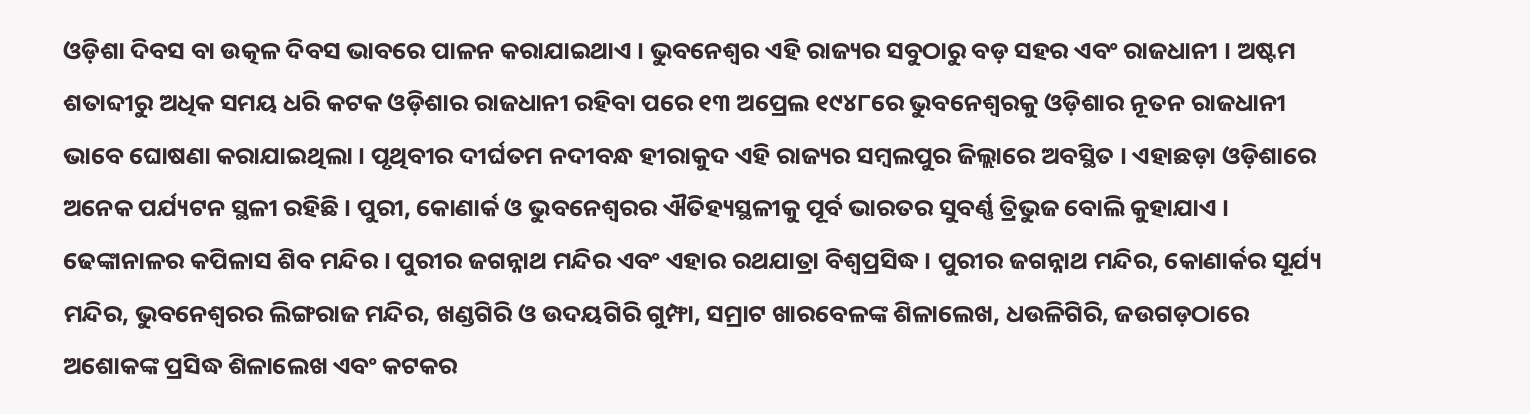ଓଡ଼ିଶା ଦିବସ ବା ଉତ୍କଳ ଦିବସ ଭାବରେ ପାଳନ କରାଯାଇଥାଏ । ଭୁବନେଶ୍ୱର ଏହି ରାଜ୍ୟର ସବୁଠାରୁ ବଡ଼ ସହର ଏବଂ ରାଜଧାନୀ । ଅଷ୍ଟମ ଶତାବ୍ଦୀରୁ ଅଧିକ ସମୟ ଧରି କଟକ ଓଡ଼ିଶାର ରାଜଧାନୀ ରହିବା ପରେ ୧୩ ଅପ୍ରେଲ ୧୯୪୮ରେ ଭୁବନେଶ୍ୱରକୁ ଓଡ଼ିଶାର ନୂତନ ରାଜଧାନୀ ଭାବେ ଘୋଷଣା କରାଯାଇଥିଲା । ପୃଥିବୀର ଦୀର୍ଘତମ ନଦୀବନ୍ଧ ହୀରାକୁଦ ଏହି ରାଜ୍ୟର ସମ୍ବଲପୁର ଜିଲ୍ଲାରେ ଅବସ୍ଥିତ । ଏହାଛଡ଼ା ଓଡ଼ିଶାରେ ଅନେକ ପର୍ଯ୍ୟଟନ ସ୍ଥଳୀ ରହିଛି । ପୁରୀ, କୋଣାର୍କ ଓ ଭୁବନେଶ୍ୱରର ଐତିହ୍ୟସ୍ଥଳୀକୁ ପୂର୍ବ ଭାରତର ସୁବର୍ଣ୍ଣ ତ୍ରିଭୁଜ ବୋଲି କୁହାଯାଏ । ଢେଙ୍କାନାଳର କପିଳାସ ଶିବ ମନ୍ଦିର । ପୁରୀର ଜଗନ୍ନାଥ ମନ୍ଦିର ଏବଂ ଏହାର ରଥଯାତ୍ରା ବିଶ୍ୱପ୍ରସିଦ୍ଧ । ପୁରୀର ଜଗନ୍ନାଥ ମନ୍ଦିର, କୋଣାର୍କର ସୂର୍ଯ୍ୟ ମନ୍ଦିର, ଭୁବନେଶ୍ୱରର ଲିଙ୍ଗରାଜ ମନ୍ଦିର, ଖଣ୍ଡଗିରି ଓ ଉଦୟଗିରି ଗୁମ୍ଫା, ସମ୍ରାଟ ଖାରବେଳଙ୍କ ଶିଳାଲେଖ, ଧଉଳିଗିରି, ଜଉଗଡ଼ଠାରେ ଅଶୋକଙ୍କ ପ୍ରସିଦ୍ଧ ଶିଳାଲେଖ ଏବଂ କଟକର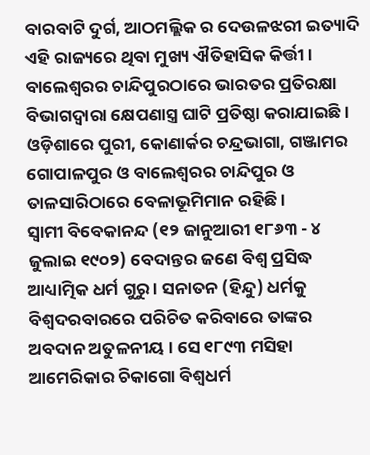ବାରବାଟି ଦୁର୍ଗ, ଆଠମଲ୍ଲିକ ର ଦେଉଳଝରୀ ଇତ୍ୟାଦି ଏହି ରାଜ୍ୟରେ ଥିବା ମୁଖ୍ୟ ଐତିହାସିକ କିର୍ତ୍ତୀ । ବାଲେଶ୍ୱରର ଚାନ୍ଦିପୁରଠାରେ ଭାରତର ପ୍ରତିରକ୍ଷା ବିଭାଗଦ୍ୱାରା କ୍ଷେପଣାସ୍ତ୍ର ଘାଟି ପ୍ରତିଷ୍ଠା କରାଯାଇଛି । ଓଡ଼ିଶାରେ ପୁରୀ, କୋଣାର୍କର ଚନ୍ଦ୍ରଭାଗା, ଗଞ୍ଜାମର ଗୋପାଳପୁର ଓ ବାଲେଶ୍ୱରର ଚାନ୍ଦିପୁର ଓ ତାଳସାରିଠାରେ ବେଳାଭୂମିମାନ ରହିଛି ।
ସ୍ୱାମୀ ବିବେକାନନ୍ଦ (୧୨ ଜାନୁଆରୀ ୧୮୬୩ - ୪ ଜୁଲାଇ ୧୯୦୨) ବେଦାନ୍ତର ଜଣେ ବିଶ୍ୱ ପ୍ରସିଦ୍ଧ ଆଧ୍ୟାତ୍ମିକ ଧର୍ମ ଗୁରୁ । ସନାତନ (ହିନ୍ଦୁ) ଧର୍ମକୁ ବିଶ୍ୱଦରବାରରେ ପରିଚିତ କରିବାରେ ତାଙ୍କର ଅବଦାନ ଅତୁଳନୀୟ । ସେ ୧୮୯୩ ମସିହା ଆମେରିକାର ଚିକାଗୋ ବିଶ୍ୱଧର୍ମ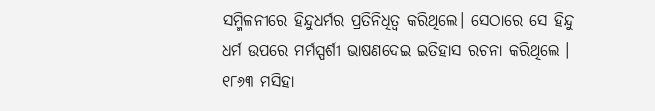ସମ୍ମିଳନୀରେ ହିନ୍ଦୁଧର୍ମର ପ୍ରତିନିଧିତ୍ୱ କରିଥିଲେ। ସେଠାରେ ସେ ହିନ୍ଦୁ ଧର୍ମ ଉପରେ ମର୍ମସ୍ପର୍ଶୀ ଭାଷଣଦେଇ ଇତିହାସ ରଚନା କରିଥିଲେ । ୧୮୬୩ ମସିହା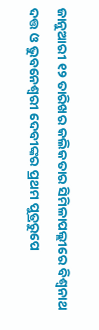ଜାନୁଆରୀ ୧୨ ତାରିଖର କଲିକତାର ସିମିଳାପଲ୍ଲୀରେ ବିଶ୍ୱନାଥ ଦତ୍ତ ଓ ଭୁବନେଶ୍ୱରୀ ଦେବୀଙ୍କର ପ୍ରଥମ ପୁତ୍ରରୁପେ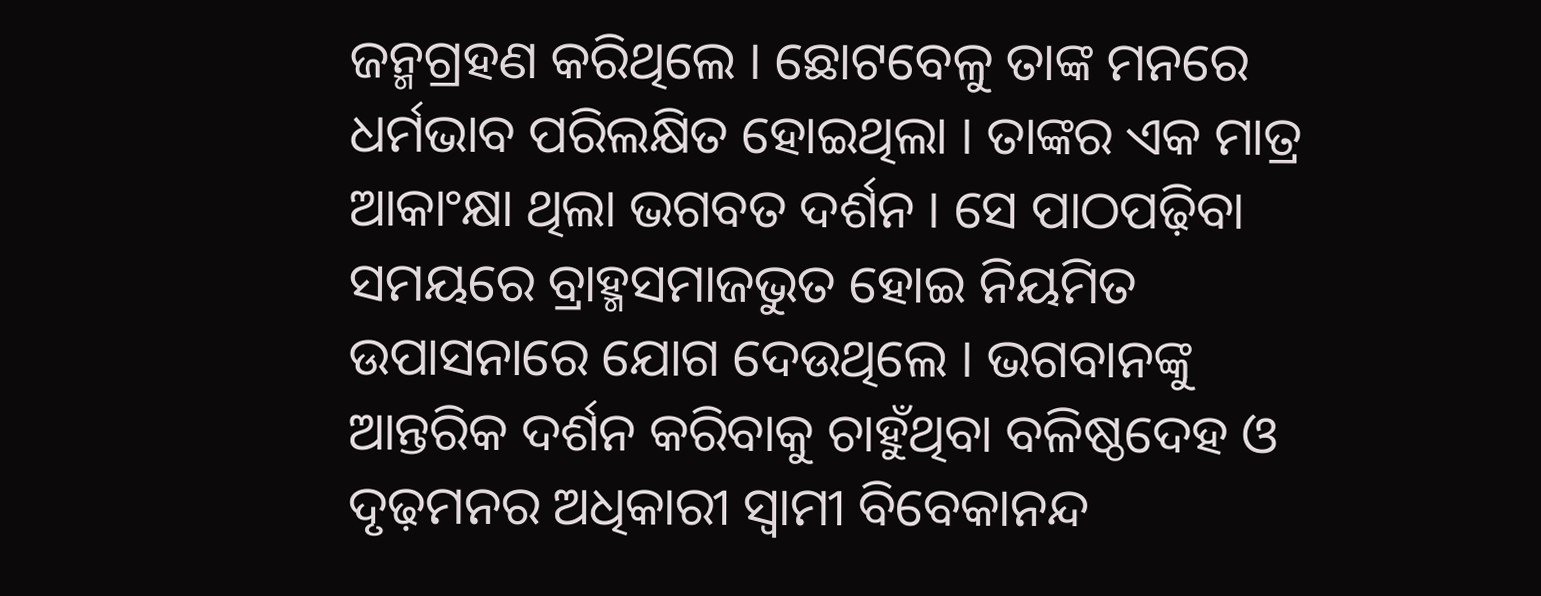ଜନ୍ମଗ୍ରହଣ କରିଥିଲେ । ଛୋଟବେଳୁ ତାଙ୍କ ମନରେ ଧର୍ମଭାବ ପରିଲକ୍ଷିତ ହୋଇଥିଲା । ତାଙ୍କର ଏକ ମାତ୍ର ଆକାଂକ୍ଷା ଥିଲା ଭଗବତ ଦର୍ଶନ । ସେ ପାଠପଢ଼ିବା ସମୟରେ ବ୍ରାହ୍ମସମାଜଭୁତ ହୋଇ ନିୟମିତ ଉପାସନାରେ ଯୋଗ ଦେଉଥିଲେ । ଭଗବାନଙ୍କୁ ଆନ୍ତରିକ ଦର୍ଶନ କରିବାକୁ ଚାହୁଁଥିବା ବଳିଷ୍ଠଦେହ ଓ ଦୃଢ଼ମନର ଅଧିକାରୀ ସ୍ୱାମୀ ବିବେକାନନ୍ଦ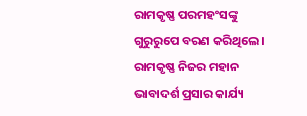ରାମକୃଷ୍ଣ ପରମହଂସଙ୍କୁ ଗୁରୁରୁପେ ବରଣ କରିଥିଲେ । ରାମକୃଷ୍ଣ ନିଜର ମହାନ ଭାବାଦର୍ଶ ପ୍ରସାର କାର୍ଯ୍ୟ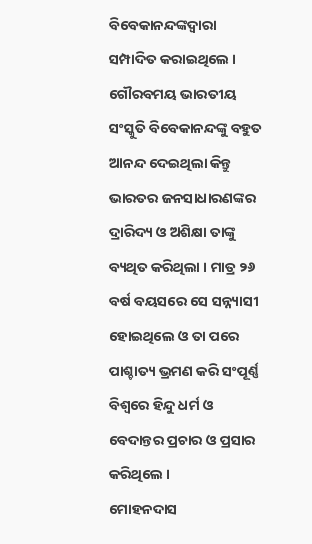ବିବେକାନନ୍ଦଙ୍କଦ୍ୱାରା ସମ୍ପାଦିତ କରାଇଥିଲେ । ଗୌରବମୟ ଭାରତୀୟ ସଂସ୍କୁତି ବିବେକାନନ୍ଦଙ୍କୁ ବହୁତ ଆନନ୍ଦ ଦେଇଥିଲା କିନ୍ତୁ ଭାରତର ଜନସାଧାରଣଙ୍କର ଦ୍ରାରିଦ୍ୟ ଓ ଅଶିକ୍ଷା ତାଙ୍କୁ ବ୍ୟଥିତ କରିଥିଲା । ମାତ୍ର ୨୬ ବର୍ଷ ବୟସରେ ସେ ସନ୍ନ୍ୟାସୀ ହୋଇଥିଲେ ଓ ତା ପରେ ପାଶ୍ଚାତ୍ୟ ଭ୍ରମଣ କରି ସଂପୂର୍ଣ୍ଣ ବିଶ୍ୱରେ ହିନ୍ଦୁ ଧର୍ମ ଓ ବେଦାନ୍ତର ପ୍ରଚାର ଓ ପ୍ରସାର କରିଥିଲେ ।
ମୋହନଦାସ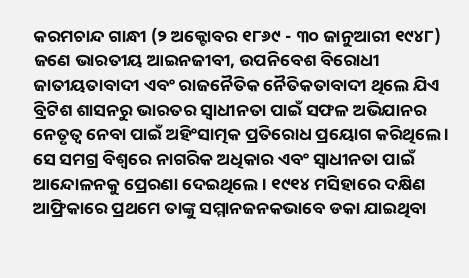କରମଚାନ୍ଦ ଗାନ୍ଧୀ (୨ ଅକ୍ଟୋବର ୧୮୬୯ - ୩୦ ଜାନୁଆରୀ ୧୯୪୮) ଜଣେ ଭାରତୀୟ ଆଇନଜୀବୀ, ଉପନିବେଶ ବିରୋଧୀ ଜାତୀୟତାବାଦୀ ଏବଂ ରାଜନୈତିକ ନୈତିକତାବାଦୀ ଥିଲେ ଯିଏ ବ୍ରିଟିଶ ଶାସନରୁ ଭାରତର ସ୍ୱାଧୀନତା ପାଇଁ ସଫଳ ଅଭିଯାନର ନେତୃତ୍ୱ ନେବା ପାଇଁ ଅହିଂସାତ୍ମକ ପ୍ରତିରୋଧ ପ୍ରୟୋଗ କରିଥିଲେ । ସେ ସମଗ୍ର ବିଶ୍ୱରେ ନାଗରିକ ଅଧିକାର ଏବଂ ସ୍ୱାଧୀନତା ପାଇଁ ଆନ୍ଦୋଳନକୁ ପ୍ରେରଣା ଦେଇଥିଲେ । ୧୯୧୪ ମସିହାରେ ଦକ୍ଷିଣ ଆଫ୍ରିକାରେ ପ୍ରଥମେ ତାଙ୍କୁ ସମ୍ମାନଜନକଭାବେ ଡକା ଯାଇଥିବା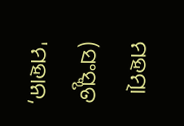ମହତ୍ମା (ସଂସ୍କୃତ 'ମହାନ,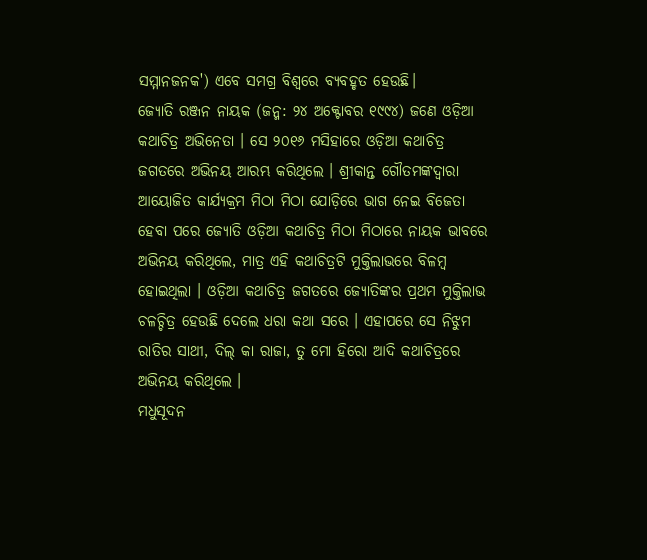ସମ୍ମାନଜନକ') ଏବେ ସମଗ୍ର ବିଶ୍ୱରେ ବ୍ୟବହୃତ ହେଉଛି।
ଜ୍ୟୋତି ରଞ୍ଜନ ନାୟକ (ଜନ୍ମ: ୨୪ ଅକ୍ଟୋବର ୧୯୯୪) ଜଣେ ଓଡ଼ିଆ କଥାଚିତ୍ର ଅଭିନେତା । ସେ ୨୦୧୬ ମସିହାରେ ଓଡ଼ିଆ କଥାଚିତ୍ର ଜଗତରେ ଅଭିନୟ ଆରମ୍ଭ କରିଥିଲେ । ଶ୍ରୀକାନ୍ତ ଗୌତମଙ୍କଦ୍ୱାରା ଆୟୋଜିତ କାର୍ଯ୍ୟକ୍ରମ ମିଠା ମିଠା ଯୋଡ଼ିରେ ଭାଗ ନେଇ ବିଜେତା ହେବା ପରେ ଜ୍ୟୋତି ଓଡ଼ିଆ କଥାଚିତ୍ର ମିଠା ମିଠାରେ ନାୟକ ଭାବରେ ଅଭିନୟ କରିଥିଲେ, ମାତ୍ର ଏହି କଥାଚିତ୍ରଟି ମୁକ୍ତିଲାଭରେ ବିଳମ୍ବ ହୋଇଥିଲା । ଓଡ଼ିଆ କଥାଚିତ୍ର ଜଗତରେ ଜ୍ୟୋତିଙ୍କର ପ୍ରଥମ ମୁକ୍ତିଲାଭ ଚଳଚ୍ଚିତ୍ର ହେଉଛି ଦେଲେ ଧରା କଥା ସରେ । ଏହାପରେ ସେ ନିଝୁମ ରାତିର ସାଥୀ, ଦିଲ୍ କା ରାଜା, ତୁ ମୋ ହିରୋ ଆଦି କଥାଚିତ୍ରରେ ଅଭିନୟ କରିଥିଲେ ।
ମଧୁସୂଦନ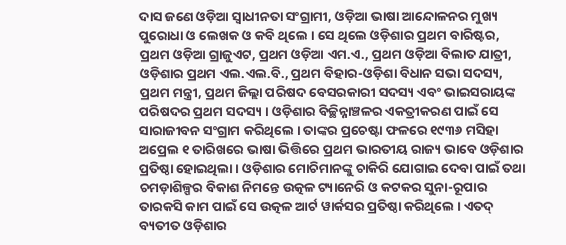ଦାସ ଜଣେ ଓଡ଼ିଆ ସ୍ୱାଧୀନତା ସଂଗ୍ରାମୀ, ଓଡ଼ିଆ ଭାଷା ଆନ୍ଦୋଳନର ମୁଖ୍ୟ ପୁରୋଧା ଓ ଲେଖକ ଓ କବି ଥିଲେ । ସେ ଥିଲେ ଓଡ଼ିଶାର ପ୍ରଥମ ବାରିଷ୍ଟର, ପ୍ରଥମ ଓଡ଼ିଆ ଗ୍ରାଜୁଏଟ, ପ୍ରଥମ ଓଡ଼ିଆ ଏମ.ଏ., ପ୍ରଥମ ଓଡ଼ିଆ ବିଲାତ ଯାତ୍ରୀ, ଓଡ଼ିଶାର ପ୍ରଥମ ଏଲ.ଏଲ.ବି., ପ୍ରଥମ ବିହାର-ଓଡ଼ିଶା ବିଧାନ ସଭା ସଦସ୍ୟ, ପ୍ରଥମ ମନ୍ତ୍ରୀ, ପ୍ରଥମ ଜିଲ୍ଲା ପରିଷଦ ବେସରକାରୀ ସଦସ୍ୟ ଏବଂ ଭାଇସରାୟଙ୍କ ପରିଷଦର ପ୍ରଥମ ସଦସ୍ୟ । ଓଡ଼ିଶାର ବିଚ୍ଛିନ୍ନାଞ୍ଚଳର ଏକତ୍ରୀକରଣ ପାଇଁ ସେ ସାରାଜୀବନ ସଂଗ୍ରାମ କରିଥିଲେ । ତାଙ୍କର ପ୍ରଚେଷ୍ଟା ଫଳରେ ୧୯୩୬ ମସିହା ଅପ୍ରେଲ ୧ ତାରିଖରେ ଭାଷା ଭିତ୍ତିରେ ପ୍ରଥମ ଭାରତୀୟ ରାଜ୍ୟ ଭାବେ ଓଡ଼ିଶାର ପ୍ରତିଷ୍ଠା ହୋଇଥିଲା । ଓଡ଼ିଶାର ମୋଚିମାନଙ୍କୁ ଚାକିରି ଯୋଗାଇ ଦେବା ପାଇଁ ତଥା ଚମଡ଼ାଶିଳ୍ପର ବିକାଶ ନିମନ୍ତେ ଉତ୍କଳ ଟ୍ୟାନେରି ଓ କଟକର ସୁନା-ରୂପାର ତାରକସି କାମ ପାଇଁ ସେ ଉତ୍କଳ ଆର୍ଟ ୱାର୍କସର ପ୍ରତିଷ୍ଠା କରିଥିଲେ । ଏତଦ୍ ବ୍ୟତୀତ ଓଡ଼ିଶାର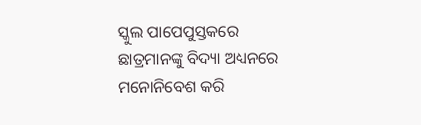ସ୍କୁଲ ପାପେପୁସ୍ତକରେ ଛାତ୍ରମାନଙ୍କୁ ବିଦ୍ୟା ଅଧ୍ୟନରେ ମନୋନିବେଶ କରି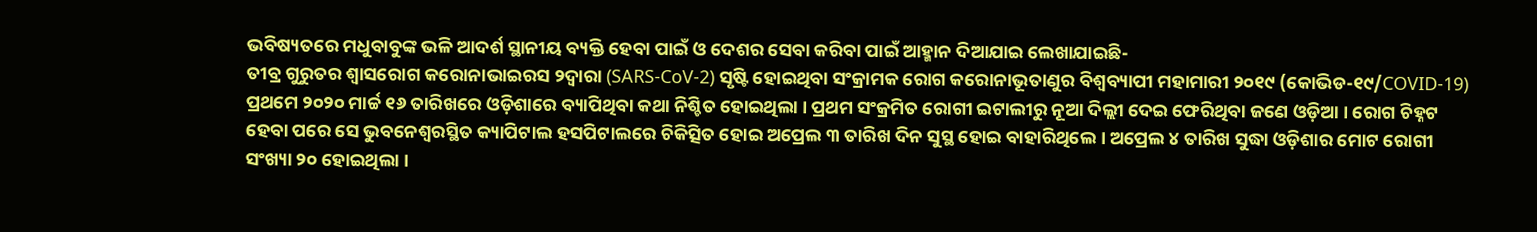ଭବିଷ୍ୟତରେ ମଧୁବାବୁଙ୍କ ଭଳି ଆଦର୍ଶ ସ୍ଥାନୀୟ ବ୍ୟକ୍ତି ହେବା ପାଇଁ ଓ ଦେଶର ସେବା କରିବା ପାଇଁ ଆହ୍ମାନ ଦିଆଯାଇ ଲେଖାଯାଇଛି-
ତୀବ୍ର ଗୁରୁତର ଶ୍ୱାସରୋଗ କରୋନାଭାଇରସ ୨ଦ୍ୱାରା (SARS-CoV-2) ସୃଷ୍ଟି ହୋଇଥିବା ସଂକ୍ରାମକ ରୋଗ କରୋନାଭୂତାଣୁର ବିଶ୍ୱବ୍ୟାପୀ ମହାମାରୀ ୨୦୧୯ (କୋଭିଡ-୧୯/COVID-19) ପ୍ରଥମେ ୨୦୨୦ ମାର୍ଚ୍ଚ ୧୬ ତାରିଖରେ ଓଡ଼ିଶାରେ ବ୍ୟାପିଥିବା କଥା ନିଶ୍ଚିତ ହୋଇଥିଲା । ପ୍ରଥମ ସଂକ୍ରମିତ ରୋଗୀ ଇଟାଲୀରୁ ନୂଆ ଦିଲ୍ଲୀ ଦେଇ ଫେରିଥିବା ଜଣେ ଓଡ଼ିଆ । ରୋଗ ଚିହ୍ନଟ ହେବା ପରେ ସେ ଭୁବନେଶ୍ୱରସ୍ଥିତ କ୍ୟାପିଟାଲ ହସପିଟାଲରେ ଚିକିତ୍ସିତ ହୋଇ ଅପ୍ରେଲ ୩ ତାରିଖ ଦିନ ସୁସ୍ଥ ହୋଇ ବାହାରିଥିଲେ । ଅପ୍ରେଲ ୪ ତାରିଖ ସୁଦ୍ଧା ଓଡ଼ିଶାର ମୋଟ ରୋଗୀ ସଂଖ୍ୟା ୨୦ ହୋଇଥିଲା ।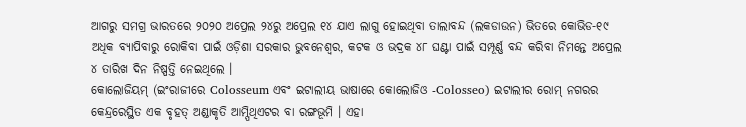ଆଗରୁ ସମଗ୍ର ଭାରତରେ ୨୦୨୦ ଅପ୍ରେଲ ୨୪ରୁ ଅପ୍ରେଲ ୧୪ ଯାଏ ଲାଗୁ ହୋଇଥିବା ତାଲାବନ୍ଦ (ଲକଡାଉନ) ଭିତରେ କୋଭିଡ-୧୯ ଅଧିକ ବ୍ୟାପିବାରୁ ରୋକିବା ପାଇଁ ଓଡ଼ିଶା ସରକାର ଭୁବନେଶ୍ୱର, କଟକ ଓ ଭଦ୍ରକ ୪୮ ଘଣ୍ଟା ପାଇଁ ସମ୍ପୂର୍ଣ୍ଣ ବନ୍ଦ କରିବା ନିମନ୍ତେ ଅପ୍ରେଲ ୪ ତାରିଖ ଦିନ ନିଷ୍ପତ୍ତି ନେଇଥିଲେ ।
କୋଲୋଜିୟମ୍ (ଇଂରାଜୀରେ Colosseum ଏବଂ ଇଟାଲୀୟ ଭାଷାରେ କୋଲୋଜିଓ -Colosseo) ଇଟାଲୀର ରୋମ୍ ନଗରର କେନ୍ଦ୍ରରେସ୍ଥିତ ଏକ ବୃହତ୍ ଅଣ୍ଡାକୃତି ଆମ୍ପିଥିଏଟର ବା ରଙ୍ଗଭୂମି । ଏହା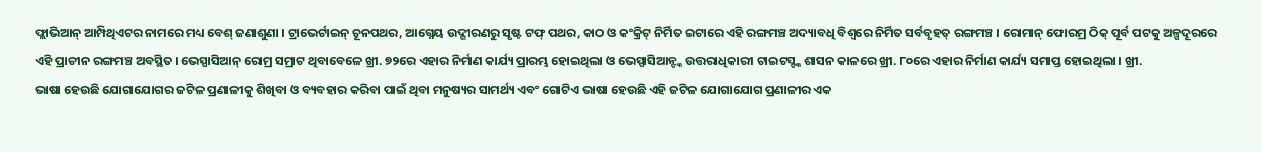ଫ୍ଲାଭିଆନ୍ ଆମ୍ପିଥିଏଟର ନାମରେ ମଧ୍ୟ ବେଶ୍ ଜଣାଶୁଣା । ଟ୍ରାଭେର୍ଟାଇନ୍ ଚୂନପଥର, ଆଗ୍ନେୟ ଉଦ୍ଗୀରଣରୁ ସୃଷ୍ଟ ଟଫ୍ ପଥର, କାଠ ଓ କଂକ୍ରିଟ୍ ନିର୍ମିତ ଇଟାରେ ଏହି ରଙ୍ଗମଞ୍ଚ ଅଦ୍ୟାବଧି ବିଶ୍ୱରେ ନିର୍ମିତ ସର୍ବବୃହତ୍ ରଙ୍ଗମଞ୍ଚ । ରୋମାନ୍ ଫୋରମ୍ର ଠିକ୍ ପୂର୍ବ ପଟକୁ ଅଳ୍ପଦୂରରେ ଏହି ପ୍ରାଚୀନ ରଙ୍ଗମଞ୍ଚ ଅବସ୍ଥିତ । ଭେସ୍ପାସିଆନ୍ ରୋମ୍ର ସମ୍ରାଟ ଥିବାବେଳେ ଖ୍ରୀ. ୭୨ରେ ଏହାର ନିର୍ମାଣ କାର୍ଯ୍ୟ ପ୍ରାରମ୍ଭ ହୋଇଥିଲା ଓ ଭେସ୍ପାସିଆନ୍ଙ୍କ ଉତ୍ତରାଧିକାରୀ ଟାଇଟସ୍ଙ୍କ ଶାସନ କାଳରେ ଖ୍ରୀ. ୮୦ରେ ଏହାର ନିର୍ମାଣ କାର୍ଯ୍ୟ ସମାପ୍ତ ହୋଇଥିଲା । ଖ୍ରୀ.
ଭାଷା ହେଉଛି ଯୋଗାଯୋଗର ଜଟିଳ ପ୍ରଣାଳୀକୁ ଶିଖିବା ଓ ବ୍ୟବହାର କରିବା ପାଇଁ ଥିବା ମନୁଷ୍ୟର ସାମର୍ଥ୍ୟ ଏବଂ ଗୋଟିଏ ଭାଷା ହେଉଛି ଏହି ଜଟିଳ ଯୋଗାଯୋଗ ପ୍ରଣାଳୀର ଏକ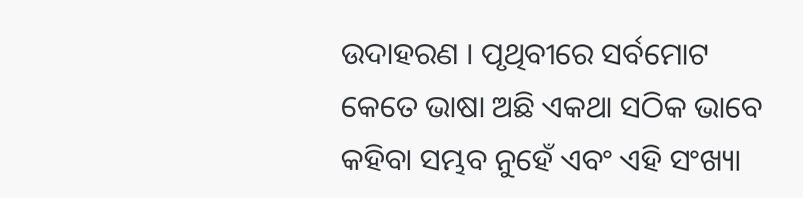ଉଦାହରଣ । ପୃଥିବୀରେ ସର୍ବମୋଟ କେତେ ଭାଷା ଅଛି ଏକଥା ସଠିକ ଭାବେ କହିବା ସମ୍ଭବ ନୁହେଁ ଏବଂ ଏହି ସଂଖ୍ୟା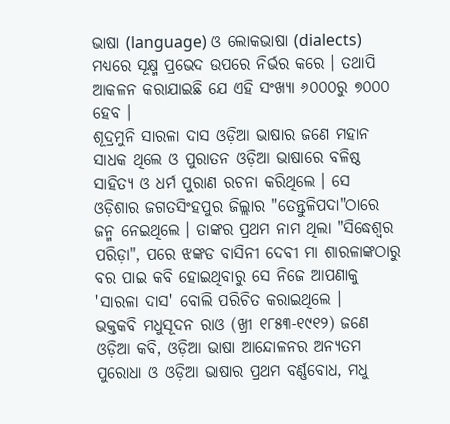ଭାଷା (language) ଓ ଲୋକଭାଷା (dialects) ମଧ୍ୟରେ ସୂକ୍ଷ୍ମ ପ୍ରଭେଦ ଉପରେ ନିର୍ଭର କରେ । ତଥାପି ଆକଳନ କରାଯାଇଛି ଯେ ଏହି ସଂଖ୍ୟା ୬୦୦୦ରୁ ୭୦୦୦ ହେବ ।
ଶୂଦ୍ରମୁନି ସାରଳା ଦାସ ଓଡ଼ିଆ ଭାଷାର ଜଣେ ମହାନ ସାଧକ ଥିଲେ ଓ ପୁରାତନ ଓଡ଼ିଆ ଭାଷାରେ ବଳିଷ୍ଠ ସାହିତ୍ୟ ଓ ଧର୍ମ ପୁରାଣ ରଚନା କରିଥିଲେ । ସେ ଓଡ଼ିଶାର ଜଗତସିଂହପୁର ଜିଲ୍ଲାର "ତେନ୍ତୁଳିପଦା"ଠାରେ ଜନ୍ମ ନେଇଥିଲେ । ତାଙ୍କର ପ୍ରଥମ ନାମ ଥିଲା "ସିଦ୍ଧେଶ୍ୱର ପରିଡ଼ା", ପରେ ଝଙ୍କଡ ବାସିନୀ ଦେବୀ ମା ଶାରଳାଙ୍କଠାରୁ ବର ପାଇ କବି ହୋଇଥିବାରୁ ସେ ନିଜେ ଆପଣାକୁ 'ସାରଳା ଦାସ' ବୋଲି ପରିଚିତ କରାଇଥିଲେ ।
ଭକ୍ତକବି ମଧୁସୂଦନ ରାଓ (ଖ୍ରୀ ୧୮୫୩-୧୯୧୨) ଜଣେ ଓଡ଼ିଆ କବି, ଓଡ଼ିଆ ଭାଷା ଆନ୍ଦୋଳନର ଅନ୍ୟତମ ପୁରୋଧା ଓ ଓଡ଼ିଆ ଭାଷାର ପ୍ରଥମ ବର୍ଣ୍ଣବୋଧ, ମଧୁ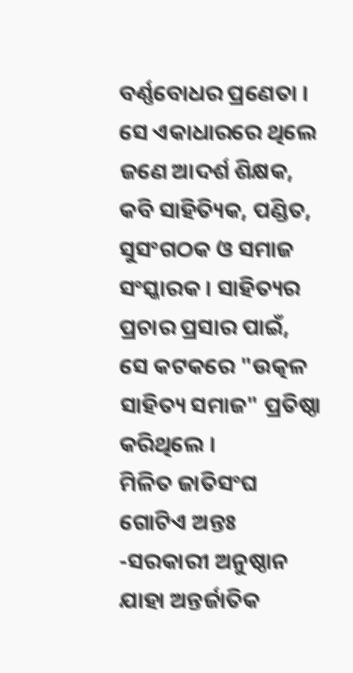ବର୍ଣ୍ଣବୋଧର ପ୍ରଣେତା । ସେ ଏକାଧାରରେ ଥିଲେ ଜଣେ ଆଦର୍ଶ ଶିକ୍ଷକ, କବି ସାହିତ୍ୟିକ, ପଣ୍ଡିତ, ସୁସଂଗଠକ ଓ ସମାଜ ସଂସ୍କାରକ । ସାହିତ୍ୟର ପ୍ରଚାର ପ୍ରସାର ପାଇଁ, ସେ କଟକରେ "ଉତ୍କଳ ସାହିତ୍ୟ ସମାଜ" ପ୍ରତିଷ୍ଠା କରିଥିଲେ ।
ମିଳିତ ଜାତିସଂଘ ଗୋଟିଏ ଅନ୍ତଃ -ସରକାରୀ ଅନୁଷ୍ଠାନ ଯାହା ଅନ୍ତର୍ଜାତିକ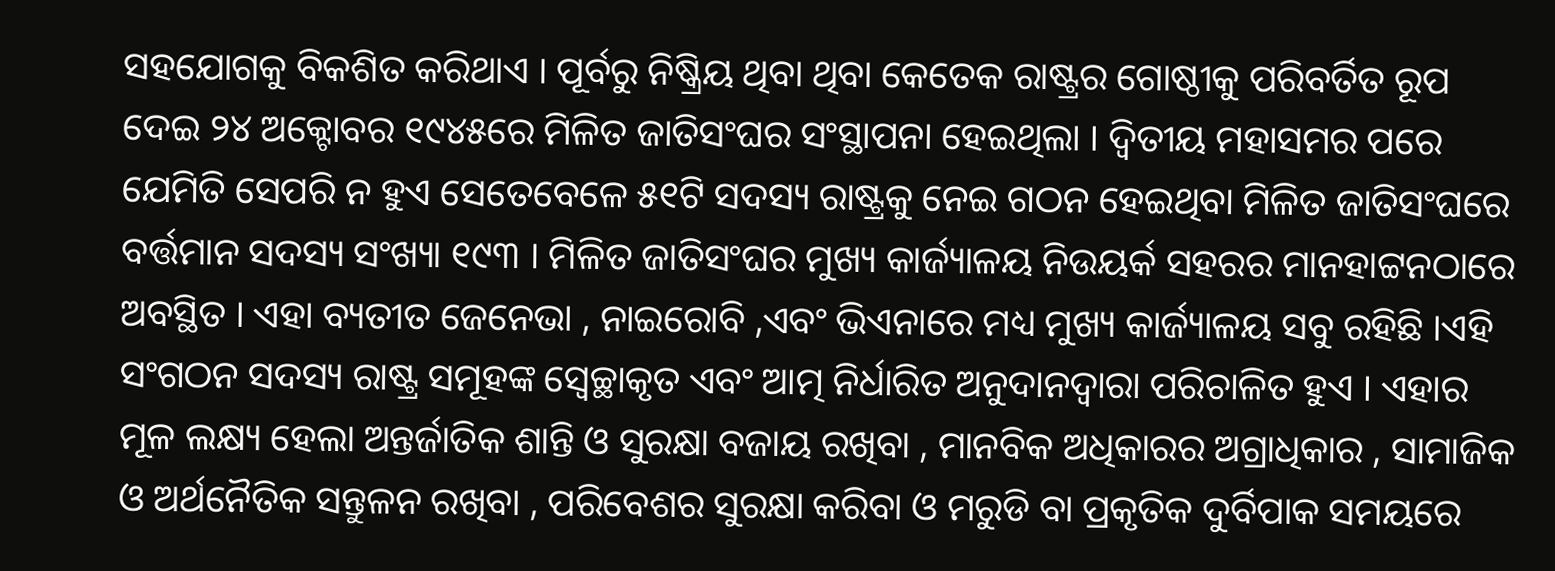ସହଯୋଗକୁ ବିକଶିତ କରିଥାଏ । ପୂର୍ବରୁ ନିଷ୍କ୍ରିୟ ଥିବା ଥିବା କେତେକ ରାଷ୍ଟ୍ରର ଗୋଷ୍ଠୀକୁ ପରିବର୍ତିତ ରୂପ ଦେଇ ୨୪ ଅକ୍ଟୋବର ୧୯୪୫ରେ ମିଳିତ ଜାତିସଂଘର ସଂସ୍ଥାପନା ହେଇଥିଲା । ଦ୍ୱିତୀୟ ମହାସମର ପରେ ଯେମିତି ସେପରି ନ ହୁଏ ସେତେବେଳେ ୫୧ଟି ସଦସ୍ୟ ରାଷ୍ଟ୍ରକୁ ନେଇ ଗଠନ ହେଇଥିବା ମିଳିତ ଜାତିସଂଘରେ ବର୍ତ୍ତମାନ ସଦସ୍ୟ ସଂଖ୍ୟା ୧୯୩ । ମିଳିତ ଜାତିସଂଘର ମୁଖ୍ୟ କାର୍ଜ୍ୟାଳୟ ନିଉୟର୍କ ସହରର ମାନହାଟ୍ଟନଠାରେ ଅବସ୍ଥିତ । ଏହା ବ୍ୟତୀତ ଜେନେଭା , ନାଇରୋବି ,ଏବଂ ଭିଏନାରେ ମଧ୍ୟ ମୁଖ୍ୟ କାର୍ଜ୍ୟାଳୟ ସବୁ ରହିଛି ।ଏହି ସଂଗଠନ ସଦସ୍ୟ ରାଷ୍ଟ୍ର ସମୂହଙ୍କ ସ୍ୱେଚ୍ଛାକୃତ ଏବଂ ଆତ୍ମ ନିର୍ଧାରିତ ଅନୁଦାନଦ୍ୱାରା ପରିଚାଳିତ ହୁଏ । ଏହାର ମୂଳ ଲକ୍ଷ୍ୟ ହେଲା ଅନ୍ତର୍ଜାତିକ ଶାନ୍ତି ଓ ସୁରକ୍ଷା ବଜାୟ ରଖିବା , ମାନବିକ ଅଧିକାରର ଅଗ୍ରାଧିକାର , ସାମାଜିକ ଓ ଅର୍ଥନୈତିକ ସନ୍ତୁଳନ ରଖିବା , ପରିବେଶର ସୁରକ୍ଷା କରିବା ଓ ମରୁଡି ବା ପ୍ରକୃତିକ ଦୁର୍ବିପାକ ସମୟରେ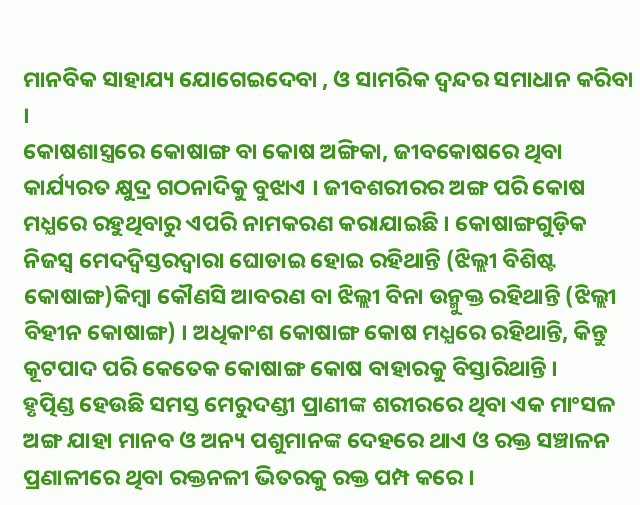ମାନବିକ ସାହାଯ୍ୟ ଯୋଗେଇଦେବା , ଓ ସାମରିକ ଦ୍ୱନ୍ଦର ସମାଧାନ କରିବା ।
କୋଷଶାସ୍ତ୍ରରେ କୋଷାଙ୍ଗ ବା କୋଷ ଅଙ୍ଗିକା, ଜୀବକୋଷରେ ଥିବା କାର୍ଯ୍ୟରତ କ୍ଷୁଦ୍ର ଗଠନାଦିକୁ ବୁଝାଏ । ଜୀବଶରୀରର ଅଙ୍ଗ ପରି କୋଷ ମଧ୍ଯରେ ରହୁଥିବାରୁ ଏପରି ନାମକରଣ କରାଯାଇଛି । କୋଷାଙ୍ଗଗୁଡ଼ିକ ନିଜସ୍ୱ ମେଦଦ୍ୱିସ୍ତରଦ୍ୱାରା ଘୋଡାଇ ହୋଇ ରହିଥାନ୍ତି (ଝିଲ୍ଲୀ ବିଶିଷ୍ଟ କୋଷାଙ୍ଗ)କିମ୍ବା କୌଣସି ଆବରଣ ବା ଝିଲ୍ଲୀ ବିନା ଉନ୍ମୁକ୍ତ ରହିଥାନ୍ତି (ଝିଲ୍ଲୀ ବିହୀନ କୋଷାଙ୍ଗ) । ଅଧିକାଂଶ କୋଷାଙ୍ଗ କୋଷ ମଧ୍ଯରେ ରହିଥାନ୍ତି, କିନ୍ତୁ କୂଟପାଦ ପରି କେତେକ କୋଷାଙ୍ଗ କୋଷ ବାହାରକୁ ବିସ୍ତାରିଥାନ୍ତି ।
ହୃତ୍ପିଣ୍ଡ ହେଉଛି ସମସ୍ତ ମେରୁଦଣ୍ଡୀ ପ୍ରାଣୀଙ୍କ ଶରୀରରେ ଥିବା ଏକ ମାଂସଳ ଅଙ୍ଗ ଯାହା ମାନବ ଓ ଅନ୍ୟ ପଶୁମାନଙ୍କ ଦେହରେ ଥାଏ ଓ ରକ୍ତ ସଞ୍ଚାଳନ ପ୍ରଣାଳୀରେ ଥିବା ରକ୍ତନଳୀ ଭିତରକୁ ରକ୍ତ ପମ୍ପ କରେ ।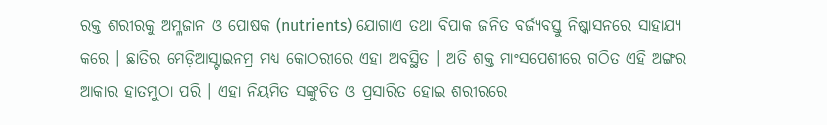ରକ୍ତ ଶରୀରକୁ ଅମ୍ଳଜାନ ଓ ପୋଷକ (nutrients) ଯୋଗାଏ ତଥା ବିପାକ ଜନିତ ବର୍ଜ୍ୟବସ୍ତୁ ନିଷ୍କାସନରେ ସାହାଯ୍ୟ କରେ । ଛାତିର ମେଡ଼ିଆସ୍ଟାଇନମ୍ର ମଧ୍ୟ କୋଠରୀରେ ଏହା ଅବସ୍ଥିତ । ଅତି ଶକ୍ତ ମାଂସପେଶୀରେ ଗଠିତ ଏହି ଅଙ୍ଗର ଆକାର ହାତମୁଠା ପରି । ଏହା ନିୟମିତ ସଙ୍କୁଚିତ ଓ ପ୍ରସାରିତ ହୋଇ ଶରୀରରେ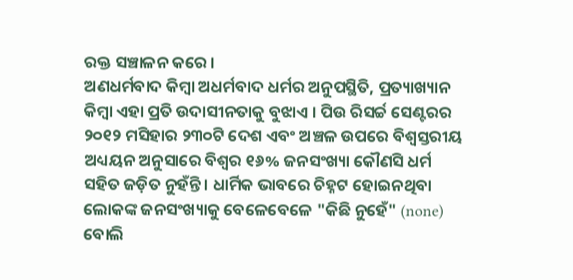ରକ୍ତ ସଞ୍ଚାଳନ କରେ ।
ଅଣଧର୍ମବାଦ କିମ୍ବା ଅଧର୍ମବାଦ ଧର୍ମର ଅନୁପସ୍ଥିତି, ପ୍ରତ୍ୟାଖ୍ୟାନ କିମ୍ବା ଏହା ପ୍ରତି ଉଦାସୀନତାକୁ ବୁଝାଏ । ପିଉ ରିସର୍ଚ୍ଚ ସେଣ୍ଟରର ୨୦୧୨ ମସିହାର ୨୩୦ଟି ଦେଶ ଏବଂ ଅଞ୍ଚଳ ଉପରେ ବିଶ୍ୱସ୍ତରୀୟ ଅଧ୍ୟୟନ ଅନୁସାରେ ବିଶ୍ୱର ୧୬% ଜନସଂଖ୍ୟା କୌଣସି ଧର୍ମ ସହିତ ଜଡ଼ିତ ନୁହଁନ୍ତି । ଧାର୍ମିକ ଭାବରେ ଚିହ୍ନଟ ହୋଇନଥିବା ଲୋକଙ୍କ ଜନସଂଖ୍ୟାକୁ ବେଳେବେଳେ "କିଛି ନୁହେଁ" (none) ବୋଲି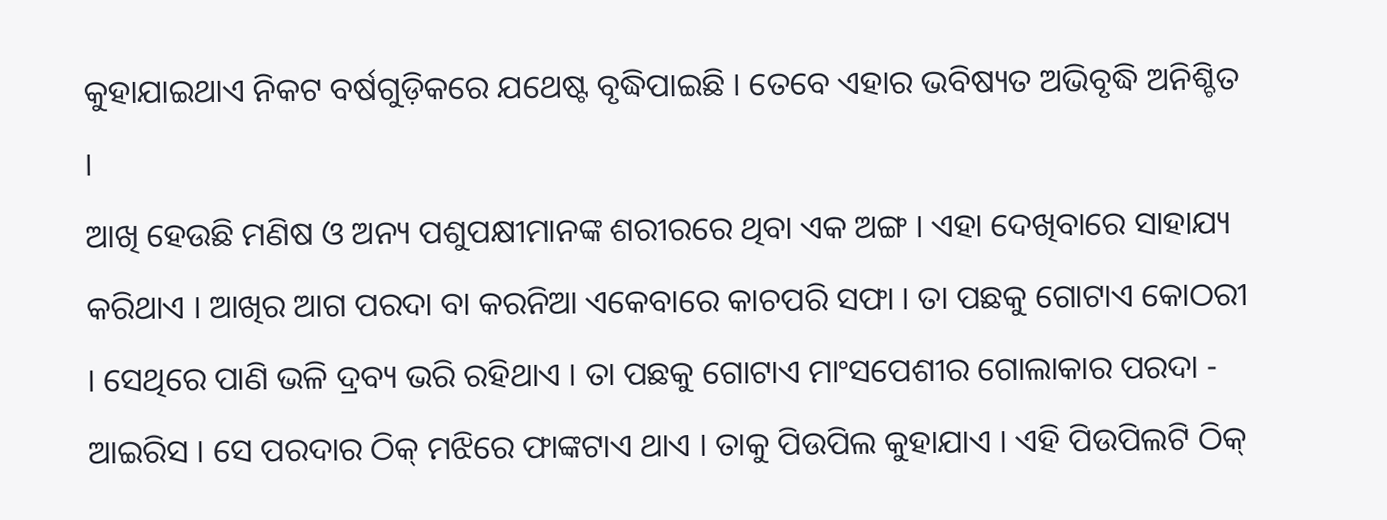କୁହାଯାଇଥାଏ ନିକଟ ବର୍ଷଗୁଡ଼ିକରେ ଯଥେଷ୍ଟ ବୃଦ୍ଧିପାଇଛି । ତେବେ ଏହାର ଭବିଷ୍ୟତ ଅଭିବୃଦ୍ଧି ଅନିଶ୍ଚିତ ।
ଆଖି ହେଉଛି ମଣିଷ ଓ ଅନ୍ୟ ପଶୁପକ୍ଷୀମାନଙ୍କ ଶରୀରରେ ଥିବା ଏକ ଅଙ୍ଗ । ଏହା ଦେଖିବାରେ ସାହାଯ୍ୟ କରିଥାଏ । ଆଖିର ଆଗ ପରଦା ବା କରନିଆ ଏକେବାରେ କାଚପରି ସଫା । ତା ପଛକୁ ଗୋଟାଏ କୋଠରୀ । ସେଥିରେ ପାଣି ଭଳି ଦ୍ରବ୍ୟ ଭରି ରହିଥାଏ । ତା ପଛକୁ ଗୋଟାଏ ମାଂସପେଶୀର ଗୋଲାକାର ପରଦା - ଆଇରିସ । ସେ ପରଦାର ଠିକ୍ ମଝିରେ ଫାଙ୍କଟାଏ ଥାଏ । ତାକୁ ପିଉପିଲ କୁହାଯାଏ । ଏହି ପିଉପିଲଟି ଠିକ୍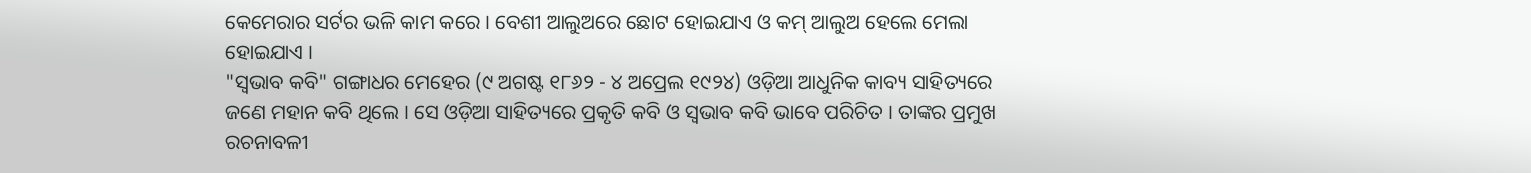କେମେରାର ସର୍ଟର ଭଳି କାମ କରେ । ବେଶୀ ଆଲୁଅରେ ଛୋଟ ହୋଇଯାଏ ଓ କମ୍ ଆଲୁଅ ହେଲେ ମେଲା ହୋଇଯାଏ ।
"ସ୍ୱଭାବ କବି" ଗଙ୍ଗାଧର ମେହେର (୯ ଅଗଷ୍ଟ ୧୮୬୨ - ୪ ଅପ୍ରେଲ ୧୯୨୪) ଓଡ଼ିଆ ଆଧୁନିକ କାବ୍ୟ ସାହିତ୍ୟରେ ଜଣେ ମହାନ କବି ଥିଲେ । ସେ ଓଡ଼ିଆ ସାହିତ୍ୟରେ ପ୍ରକୃତି କବି ଓ ସ୍ୱଭାବ କବି ଭାବେ ପରିଚିତ । ତାଙ୍କର ପ୍ରମୁଖ ରଚନାବଳୀ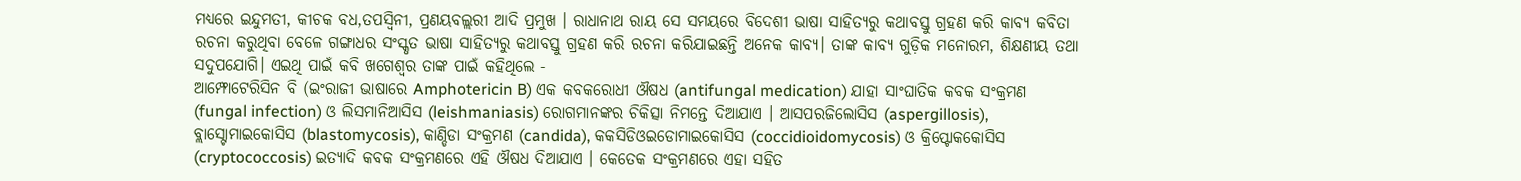ମଧ୍ୟରେ ଇନ୍ଦୁମତୀ, କୀଚକ ବଧ,ତପସ୍ୱିନୀ, ପ୍ରଣୟବଲ୍ଲରୀ ଆଦି ପ୍ରମୁଖ । ରାଧାନାଥ ରାୟ ସେ ସମୟରେ ବିଦେଶୀ ଭାଷା ସାହିତ୍ୟରୁ କଥାବସ୍ତୁ ଗ୍ରହଣ କରି କାବ୍ୟ କବିତା ରଚନା କରୁଥିବା ବେଳେ ଗଙ୍ଗାଧର ସଂସ୍କୃତ ଭାଷା ସାହିତ୍ୟରୁ କଥାବସ୍ତୁ ଗ୍ରହଣ କରି ରଚନା କରିଯାଇଛନ୍ତି ଅନେକ କାବ୍ୟ। ତାଙ୍କ କାବ୍ୟ ଗୁଡ଼ିକ ମନୋରମ, ଶିକ୍ଷଣୀୟ ତଥା ସଦୁପଯୋଗି। ଏଇଥି ପାଇଁ କବି ଖଗେଶ୍ବର ତାଙ୍କ ପାଇଁ କହିଥିଲେ -
ଆମ୍ଫୋଟେରିସିନ ବି (ଇଂରାଜୀ ଭାଷାରେ Amphotericin B) ଏକ କବକରୋଧୀ ଔଷଧ (antifungal medication) ଯାହା ସାଂଘାତିକ କବକ ସଂକ୍ରମଣ (fungal infection) ଓ ଲିସମାନିଆସିସ (leishmaniasis) ରୋଗମାନଙ୍କର ଚିକିତ୍ସା ନିମନ୍ତେ ଦିଆଯାଏ । ଆସପରଜିଲୋସିସ (aspergillosis), ବ୍ଲାସ୍ଟୋମାଇକୋସିସ (blastomycosis), କାଣ୍ଡିଡା ସଂକ୍ରମଣ (candida), କକସିଡିଓଇଡୋମାଇକୋସିସ (coccidioidomycosis) ଓ କ୍ରିପ୍ଟୋକକୋସିସ (cryptococcosis) ଇତ୍ୟାଦି କବକ ସଂକ୍ରମଣରେ ଏହି ଔଷଧ ଦିଆଯାଏ । କେତେକ ସଂକ୍ରମଣରେ ଏହା ସହିତ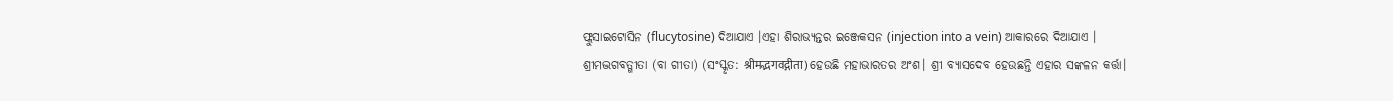ଫ୍ଲୁସାଇଟୋସିନ (flucytosine) ଦିଆଯାଏ ।ଏହା ଶିରାଭ୍ୟନ୍ତର ଇଞ୍ଜେକସନ (injection into a vein) ଆକାରରେ ଦିଆଯାଏ ।
ଶ୍ରୀମଦ୍ଭଗବତ୍ଗୀତା (ବା ଗୀତା) (ସଂସ୍କୃତ: श्रीमद्भगवद्गीता) ହେଉଛି ମହାଭାରତର ଅଂଶ। ଶ୍ରୀ ବ୍ୟାସଦେବ ହେଉଛନ୍ତି ଏହାର ସଙ୍କଳନ କର୍ତ୍ତା।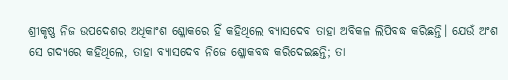ଶ୍ରୀକୃଷ୍ଣ ନିଜ ଉପଦେଶର ଅଧିକାଂଶ ଶ୍ଳୋକରେ ହିଁ କହିଥିଲେ ବ୍ୟାସଦେବ ତାହା ଅବିକଳ ଲିପିବଦ୍ଧ କରିଛନ୍ତି। ଯେଉଁ ଅଂଶ ସେ ଗଦ୍ୟରେ କହିଥିଲେ, ତାହା ବ୍ୟାସଦେବ ନିଜେ ଶ୍ଳୋକବଦ୍ଧ କରିଦେଇଛନ୍ତି; ତା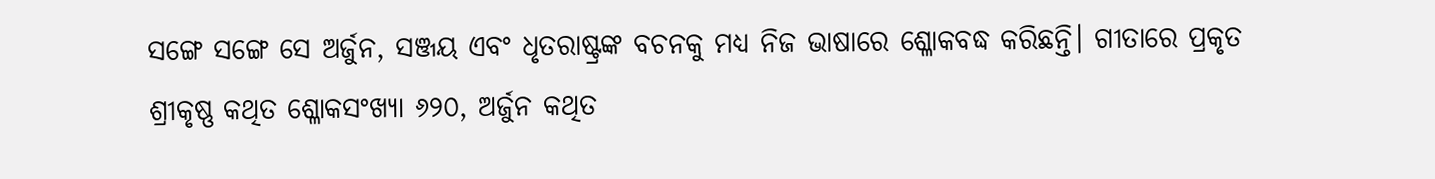ସଙ୍ଗେ ସଙ୍ଗେ ସେ ଅର୍ଜୁନ, ସଞ୍ଜୟ ଏବଂ ଧୃତରାଷ୍ଟ୍ରଙ୍କ ବଚନକୁ ମଧ୍ୟ ନିଜ ଭାଷାରେ ଶ୍ଳୋକବଦ୍ଧ କରିଛନ୍ତି। ଗୀତାରେ ପ୍ରକୃତ ଶ୍ରୀକୃଷ୍ଣ କଥିତ ଶ୍ଳୋକସଂଖ୍ୟା ୬୨୦, ଅର୍ଜୁନ କଥିତ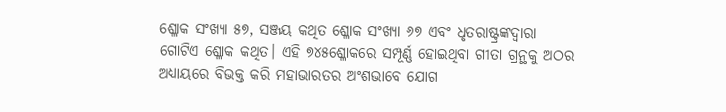ଶ୍ଳୋକ ସଂଖ୍ୟା ୫୭, ସଞ୍ଜୟ କଥିତ ଶ୍ଳୋକ ସଂଖ୍ୟା ୬୭ ଏବଂ ଧୃତରାଷ୍ଟ୍ରଙ୍କଦ୍ୱାରା ଗୋଟିଏ ଶ୍ଳୋକ କଥିତ। ଏହି ୭୪୫ଶ୍ଳୋକରେ ସମ୍ପୂର୍ଣ୍ଣ ହୋଇଥିବା ଗୀତା ଗ୍ରନ୍ଥକୁ ଅଠର ଅଧ୍ୟାୟରେ ବିଭକ୍ତ କରି ମହାଭାରତର ଅଂଶଭାବେ ଯୋଗ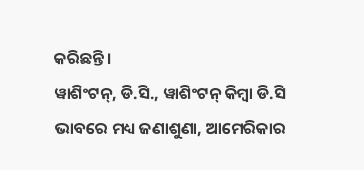କରିଛନ୍ତି।
ୱାଶିଂଟନ୍, ଡି.ସି., ୱାଶିଂଟନ୍ କିମ୍ବା ଡି.ସି ଭାବରେ ମଧ୍ୟ ଜଣାଶୁଣା, ଆମେରିକାର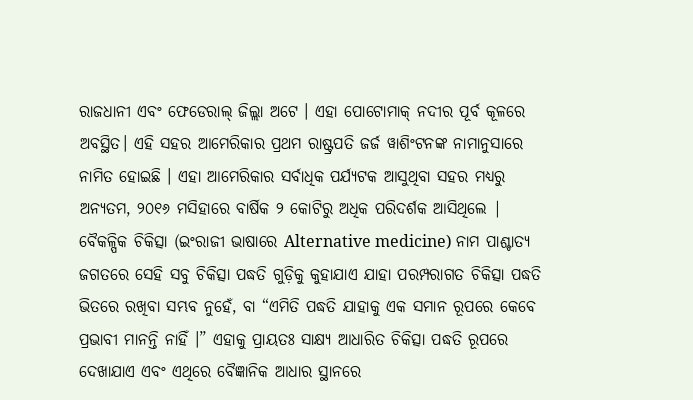ରାଜଧାନୀ ଏବଂ ଫେଡେରାଲ୍ ଜିଲ୍ଲା ଅଟେ । ଏହା ପୋଟୋମାକ୍ ନଦୀର ପୂର୍ବ କୂଳରେ ଅବସ୍ଥିତ। ଏହି ସହର ଆମେରିକାର ପ୍ରଥମ ରାଷ୍ଟ୍ରପତି ଜର୍ଜ ୱାଶିଂଟନଙ୍କ ନାମାନୁସାରେ ନାମିତ ହୋଇଛି । ଏହା ଆମେରିକାର ସର୍ବାଧିକ ପର୍ଯ୍ୟଟକ ଆସୁଥିବା ସହର ମଧ୍ୟରୁ ଅନ୍ୟତମ, ୨୦୧୬ ମସିହାରେ ବାର୍ଷିକ ୨ କୋଟିରୁ ଅଧିକ ପରିଦର୍ଶକ ଆସିଥିଲେ |
ବୈକଳ୍ପିକ ଚିକିତ୍ସା (ଇଂରାଜୀ ଭାଷାରେ Alternative medicine) ନାମ ପାଶ୍ଚାତ୍ୟ ଜଗତରେ ସେହି ସବୁ ଚିକିତ୍ସା ପଦ୍ଧତି ଗୁଡ଼ିକୁ କୁହାଯାଏ ଯାହା ପରମ୍ପରାଗତ ଚିକିତ୍ସା ପଦ୍ଧତି ଭିତରେ ରଖିବା ସମ୍ଭବ ନୁହେଁ, ବା “ଏମିତି ପଦ୍ଧତି ଯାହାକୁ ଏକ ସମାନ ରୂପରେ କେବେ ପ୍ରଭାବୀ ମାନନ୍ତି ନାହିଁ ।” ଏହାକୁ ପ୍ରାୟତଃ ସାକ୍ଷ୍ୟ ଆଧାରିତ ଚିକିତ୍ସା ପଦ୍ଧତି ରୂପରେ ଦେଖାଯାଏ ଏବଂ ଏଥିରେ ବୈଜ୍ଞାନିକ ଆଧାର ସ୍ଥାନରେ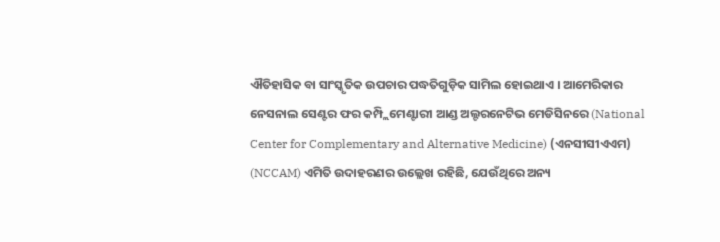ଐତିହାସିକ ବା ସାଂସ୍କୃତିକ ଉପଚାର ପଦ୍ଧତିଗୁଡ଼ିକ ସାମିଲ ହୋଇଥାଏ । ଆମେରିକାର ନେସନାଲ ସେଣ୍ଟର ଫର କମ୍ପ୍ଲିମେଣ୍ଟାରୀ ଆଣ୍ଡ ଅଲ୍ଟରନେଟିଭ ମେଡିସିନରେ (National Center for Complementary and Alternative Medicine) (ଏନସୀସୀଏଏମ) (NCCAM) ଏମିତି ଉଦାହରଣର ଉଲ୍ଲେଖ ରହିଛି, ଯେଉଁଥିରେ ଅନ୍ୟ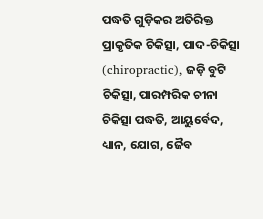ପଦ୍ଧତି ଗୁଡ଼ିକର ଅତିରିକ୍ତ ପ୍ରାକୃତିକ ଚିକିତ୍ସା, ପାଦ-ଚିକିତ୍ସା (chiropractic), ଜଡ଼ି ବୁଟି ଚିକିତ୍ସା, ପାରମ୍ପରିକ ଚୀନା ଚିକିତ୍ସା ପଦ୍ଧତି, ଆୟୁର୍ବେଦ, ଧ୍ୟାନ, ଯୋଗ, ଜୈବ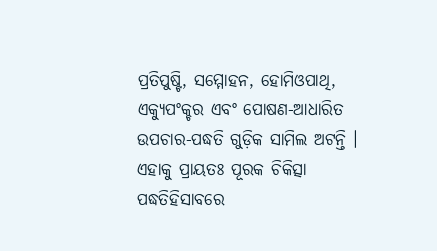ପ୍ରତିପୁଷ୍ଟି, ସମ୍ମୋହନ, ହୋମିଓପାଥି, ଏକ୍ୟୁପଂକ୍ଚର ଏବଂ ପୋଷଣ-ଆଧାରିତ ଉପଚାର-ପଦ୍ଧତି ଗୁଡ଼ିକ ସାମିଲ ଅଟନ୍ତି । ଏହାକୁ ପ୍ରାୟତଃ ପୂରକ ଚିକିତ୍ସା ପଦ୍ଧତିହିସାବରେ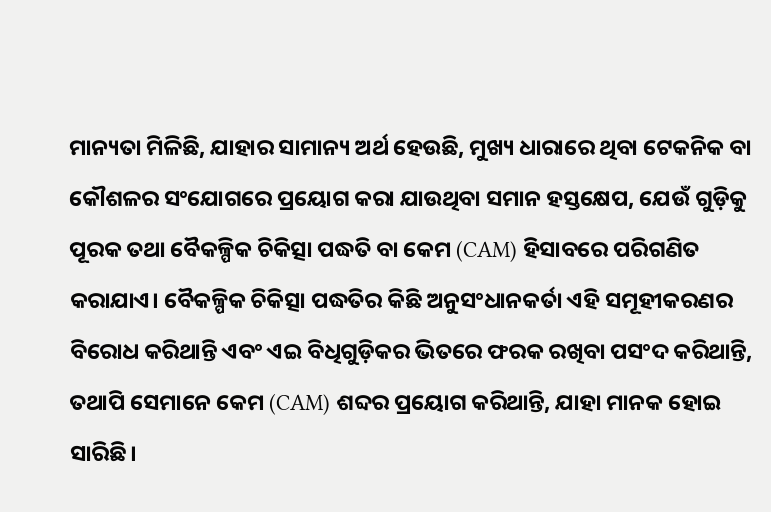ମାନ୍ୟତା ମିଳିଛି, ଯାହାର ସାମାନ୍ୟ ଅର୍ଥ ହେଉଛି, ମୁଖ୍ୟ ଧାରାରେ ଥିବା ଟେକନିକ ବା କୌଶଳର ସଂଯୋଗରେ ପ୍ରୟୋଗ କରା ଯାଉଥିବା ସମାନ ହସ୍ତକ୍ଷେପ, ଯେଉଁ ଗୁଡ଼ିକୁ ପୂରକ ତଥା ବୈକଳ୍ପିକ ଚିକିତ୍ସା ପଦ୍ଧତି ବା କେମ (CAM) ହିସାବରେ ପରିଗଣିତ କରାଯାଏ। ବୈକଳ୍ପିକ ଚିକିତ୍ସା ପଦ୍ଧତିର କିଛି ଅନୁସଂଧାନକର୍ତା ଏହି ସମୂହୀକରଣର ବିରୋଧ କରିଥାନ୍ତି ଏବଂ ଏଇ ବିଧିଗୁଡ଼ିକର ଭିତରେ ଫରକ ରଖିବା ପସଂଦ କରିଥାନ୍ତି, ତଥାପି ସେମାନେ କେମ (CAM) ଶବ୍ଦର ପ୍ରୟୋଗ କରିଥାନ୍ତି, ଯାହା ମାନକ ହୋଇ ସାରିଛି।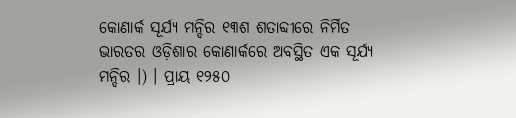କୋଣାର୍କ ସୂର୍ଯ୍ୟ ମନ୍ଦିର ୧୩ଶ ଶତାବ୍ଦୀରେ ନିର୍ମିତ ଭାରତର ଓଡ଼ିଶାର କୋଣାର୍କରେ ଅବସ୍ଥିତ ଏକ ସୂର୍ଯ୍ୟ ମନ୍ଦିର ।) । ପ୍ରାୟ ୧୨୫୦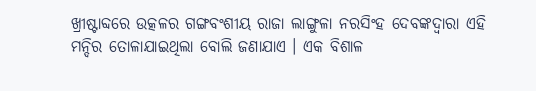ଖ୍ରୀଷ୍ଟାବ୍ଦରେ ଉତ୍କଳର ଗଙ୍ଗବଂଶୀୟ ରାଜା ଲାଙ୍ଗୁଳା ନରସିଂହ ଦେବଙ୍କଦ୍ୱାରା ଏହି ମନ୍ଦିର ତୋଳାଯାଇଥିଲା ବୋଲି ଜଣାଯାଏ । ଏକ ବିଶାଳ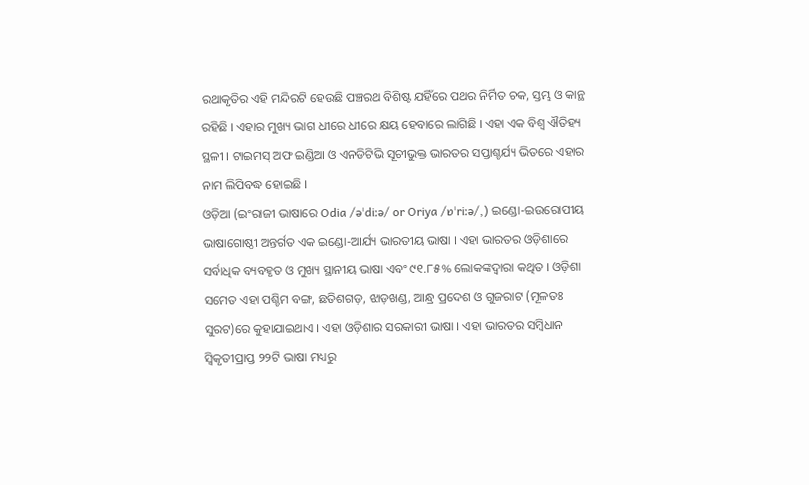ରଥାକୃତିର ଏହି ମନ୍ଦିରଟି ହେଉଛି ପଞ୍ଚରଥ ବିଶିଷ୍ଟ ଯହିଁରେ ପଥର ନିର୍ମିତ ଚକ, ସ୍ତମ୍ଭ ଓ କାନ୍ଥ ରହିଛି । ଏହାର ମୁଖ୍ୟ ଭାଗ ଧୀରେ ଧୀରେ କ୍ଷୟ ହେବାରେ ଲାଗିଛି । ଏହା ଏକ ବିଶ୍ୱ ଐତିହ୍ୟ ସ୍ଥଳୀ । ଟାଇମସ୍ ଅଫ ଇଣ୍ଡିଆ ଓ ଏନଡିଟିଭି ସୂଚୀଭୁକ୍ତ ଭାରତର ସପ୍ତାଶ୍ଚର୍ଯ୍ୟ ଭିତରେ ଏହାର ନାମ ଲିପିବଦ୍ଧ ହୋଇଛି ।
ଓଡ଼ିଆ (ଇଂରାଜୀ ଭାଷାରେ Odia /əˈdiːə/ or Oriya /ɒˈriːə/,) ଇଣ୍ଡୋ-ଇଉରୋପୀୟ ଭାଷାଗୋଷ୍ଠୀ ଅନ୍ତର୍ଗତ ଏକ ଇଣ୍ଡୋ-ଆର୍ଯ୍ୟ ଭାରତୀୟ ଭାଷା । ଏହା ଭାରତର ଓଡ଼ିଶାରେ ସର୍ବାଧିକ ବ୍ୟବହୃତ ଓ ମୁଖ୍ୟ ସ୍ଥାନୀୟ ଭାଷା ଏବଂ ୯୧.୮୫% ଲୋକଙ୍କଦ୍ୱାରା କଥିତ । ଓଡ଼ିଶା ସମେତ ଏହା ପଶ୍ଚିମ ବଙ୍ଗ, ଛତିଶଗଡ଼, ଝାଡ଼ଖଣ୍ଡ, ଆନ୍ଧ୍ର ପ୍ରଦେଶ ଓ ଗୁଜରାଟ (ମୂଳତଃ ସୁରଟ)ରେ କୁହାଯାଇଥାଏ । ଏହା ଓଡ଼ିଶାର ସରକାରୀ ଭାଷା । ଏହା ଭାରତର ସମ୍ବିଧାନ ସ୍ୱିକୃତୀପ୍ରାପ୍ତ ୨୨ଟି ଭାଷା ମଧ୍ୟରୁ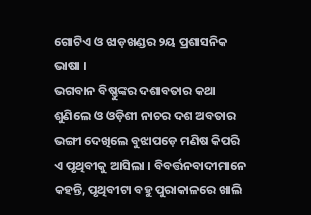ଗୋଟିଏ ଓ ଝାଡ଼ଖଣ୍ଡର ୨ୟ ପ୍ରଶାସନିକ ଭାଷା ।
ଭଗବାନ ବିଷ୍ଣୁଙ୍କର ଦଶାବତାର କଥା ଶୁଣିଲେ ଓ ଓଡ଼ିଶୀ ନାଚର ଦଶ ଅବତାର ଭଙ୍ଗୀ ଦେଖିଲେ ବୁଝାପଡ଼େ ମଣିଷ କିପରି ଏ ପୃଥିବୀକୁ ଆସିଲା । ବିବର୍ତ୍ତନବାଦୀମାନେ କହନ୍ତି, ପୃଥିବୀଟା ବହୁ ପୁରାକାଳରେ ଖାଲି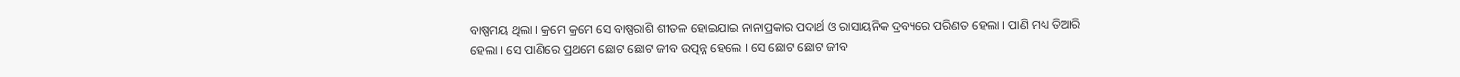ବାଷ୍ପମୟ ଥିଲା । କ୍ରମେ କ୍ରମେ ସେ ବାଷ୍ପରାଶି ଶୀତଳ ହୋଇଯାଇ ନାନାପ୍ରକାର ପଦାର୍ଥ ଓ ରାସାୟନିକ ଦ୍ରବ୍ୟରେ ପରିଣତ ହେଲା । ପାଣି ମଧ୍ୟ ତିଆରି ହେଲା । ସେ ପାଣିରେ ପ୍ରଥମେ ଛୋଟ ଛୋଟ ଜୀବ ଉତ୍ପନ୍ନ ହେଲେ । ସେ ଛୋଟ ଛୋଟ ଜୀବ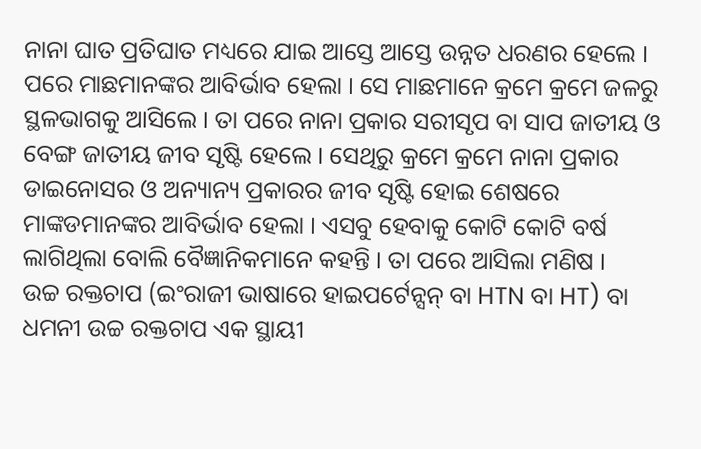ନାନା ଘାତ ପ୍ରତିଘାତ ମଧ୍ୟରେ ଯାଇ ଆସ୍ତେ ଆସ୍ତେ ଉନ୍ନତ ଧରଣର ହେଲେ । ପରେ ମାଛମାନଙ୍କର ଆବିର୍ଭାବ ହେଲା । ସେ ମାଛମାନେ କ୍ରମେ କ୍ରମେ ଜଳରୁ ସ୍ଥଳଭାଗକୁ ଆସିଲେ । ତା ପରେ ନାନା ପ୍ରକାର ସରୀସୃପ ବା ସାପ ଜାତୀୟ ଓ ବେଙ୍ଗ ଜାତୀୟ ଜୀବ ସୃଷ୍ଟି ହେଲେ । ସେଥିରୁ କ୍ରମେ କ୍ରମେ ନାନା ପ୍ରକାର ଡାଇନୋସର ଓ ଅନ୍ୟାନ୍ୟ ପ୍ରକାରର ଜୀବ ସୃଷ୍ଟି ହୋଇ ଶେଷରେ ମାଙ୍କଡମାନଙ୍କର ଆବିର୍ଭାବ ହେଲା । ଏସବୁ ହେବାକୁ କୋଟି କୋଟି ବର୍ଷ ଲାଗିଥିଲା ବୋଲି ବୈଜ୍ଞାନିକମାନେ କହନ୍ତି । ତା ପରେ ଆସିଲା ମଣିଷ ।
ଉଚ୍ଚ ରକ୍ତଚାପ (ଇଂରାଜୀ ଭାଷାରେ ହାଇପର୍ଟେନ୍ସନ୍ ବା HTN ବା HT) ବା ଧମନୀ ଉଚ୍ଚ ରକ୍ତଚାପ ଏକ ସ୍ଥାୟୀ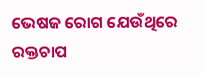ଭେଷଜ ରୋଗ ଯେଉଁଥିରେ ରକ୍ତଚାପ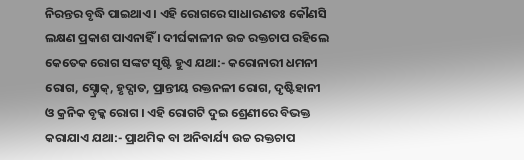ନିରନ୍ତର ବୃଦ୍ଧି ପାଇଥାଏ । ଏହି ରୋଗରେ ସାଧାରଣତଃ କୌଣସି ଲକ୍ଷଣ ପ୍ରକାଶ ପାଏନାହିଁ । ଦୀର୍ଘକାଳୀନ ଉଚ୍ଚ ରକ୍ତଚାପ ରହିଲେ କେତେକ ରୋଗ ସଙ୍କଟ ସୃଷ୍ଟି ହୁଏ ଯଥା:- କରୋନାରୀ ଧମନୀ ରୋଗ, ସ୍ଟ୍ରୋକ୍, ହୃଦ୍ଘାତ, ପ୍ରାନ୍ତୀୟ ରକ୍ତନଳୀ ରୋଗ, ଦୃଷ୍ଟିହାନୀ ଓ କ୍ରନିକ ବୃକ୍କ ରୋଗ । ଏହି ରୋଗଟି ଦୁଇ ଶ୍ରେଣୀରେ ବିଭକ୍ତ କରାଯାଏ ଯଥା:- ପ୍ରାଥମିକ ବା ଅନିବାର୍ଯ୍ୟ ଉଚ୍ଚ ରକ୍ତଚାପ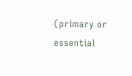(primary or essential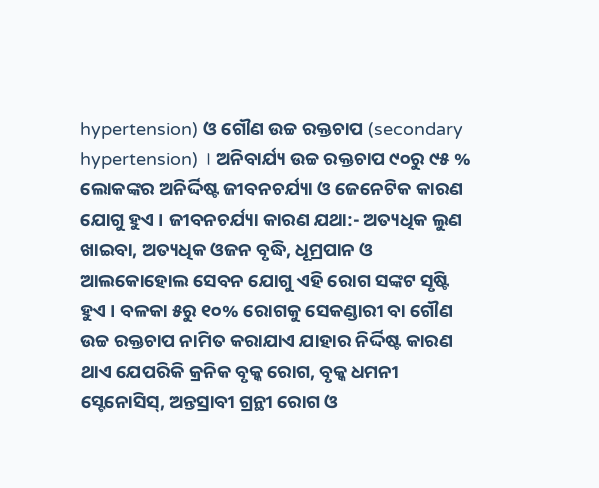hypertension) ଓ ଗୌଣ ଉଚ୍ଚ ରକ୍ତଚାପ (secondary hypertension) । ଅନିବାର୍ଯ୍ୟ ଉଚ୍ଚ ରକ୍ତଚାପ ୯୦ରୁ ୯୫ % ଲୋକଙ୍କର ଅନିର୍ଦ୍ଦିଷ୍ଟ ଜୀବନଚର୍ଯ୍ୟା ଓ ଜେନେଟିକ କାରଣ ଯୋଗୁ ହୁଏ । ଜୀବନଚର୍ଯ୍ୟା କାରଣ ଯଥା:- ଅତ୍ୟଧିକ ଲୁଣ ଖାଇବା, ଅତ୍ୟଧିକ ଓଜନ ବୃଦ୍ଧି, ଧୂମ୍ରପାନ ଓ ଆଲକୋହୋଲ ସେବନ ଯୋଗୁ ଏହି ରୋଗ ସଙ୍କଟ ସୃଷ୍ଟି ହୁଏ । ବଳକା ୫ରୁ ୧୦% ରୋଗକୁ ସେକଣ୍ଡାରୀ ବା ଗୌଣ ଉଚ୍ଚ ରକ୍ତଚାପ ନାମିତ କରାଯାଏ ଯାହାର ନିର୍ଦ୍ଦିଷ୍ଟ କାରଣ ଥାଏ ଯେପରିକି କ୍ରନିକ ବୃକ୍କ ରୋଗ, ବୃକ୍କ ଧମନୀ ସ୍ଟେନୋସିସ୍, ଅନ୍ତସ୍ରାବୀ ଗ୍ରନ୍ଥୀ ରୋଗ ଓ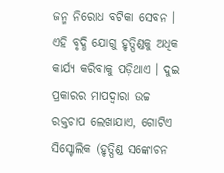ଜନ୍ମ ନିରୋଧ ବଟିକା ସେବନ । ଏହି ବୃଦ୍ଧି ଯୋଗୁ ହୃତ୍ପିଣ୍ଡକୁ ଅଧିକ କାର୍ଯ୍ୟ କରିବାକୁ ପଡ଼ିଥାଏ । ଦୁଇ ପ୍ରକାରର ମାପଦ୍ୱାରା ଉଚ୍ଚ ରକ୍ତଚାପ ଲେଖାଯାଏ, ଗୋଟିଏ ସିସ୍ଟୋଲିକ (ହୃତ୍ପିଣ୍ଡ ସଙ୍କୋଚନ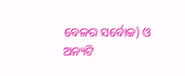ବେଳର ସର୍ବୋଚ୍ଚ) ଓ ଅନ୍ୟଟି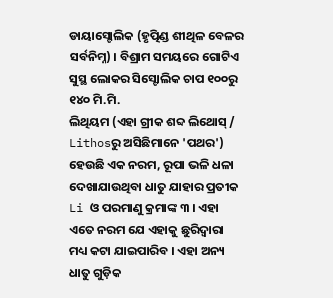ଡାୟାସ୍ଟୋଲିକ (ହୃତ୍ପିଣ୍ଡ ଶୀଥିଳ ବେଳର ସର୍ବନିମ୍ନ) । ବିଶ୍ରାମ ସମୟରେ ଗୋଟିଏ ସୁସ୍ଥ ଲୋକର ସିସ୍ଟୋଲିକ ଚାପ ୧୦୦ରୁ ୧୪୦ ମି.ମି.
ଲିଥିୟମ (ଏହା ଗ୍ରୀକ ଶବ୍ଦ ଲିଥୋସ୍ / Lithosରୁ ଅସିଛିମାନେ 'ପଥର') ହେଉଛି ଏକ ନରମ, ରୂପା ଭଳି ଧଳା ଦେଖାଯାଉଥିବା ଧାତୁ ଯାହାର ପ୍ରତୀକ Li ଓ ପରମାଣୁ କ୍ରମାଙ୍କ ୩ । ଏହା ଏତେ ନରମ ଯେ ଏହାକୁ ଛୁରିଦ୍ୱାରା ମଧ୍ୟ କଟା ଯାଇପାରିବ । ଏହା ଅନ୍ୟ ଧାତୁ ଗୁଡ଼ିକ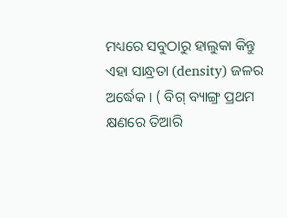ମଧ୍ୟରେ ସବୁଠାରୁ ହାଲୁକା କିନ୍ତୁ ଏହା ସାନ୍ଧ୍ରତା (density) ଜଳର ଅର୍ଦ୍ଧେକ । ( ବିଗ୍ ବ୍ୟାଙ୍ଗ୍ର ପ୍ରଥମ କ୍ଷଣରେ ତିଆରି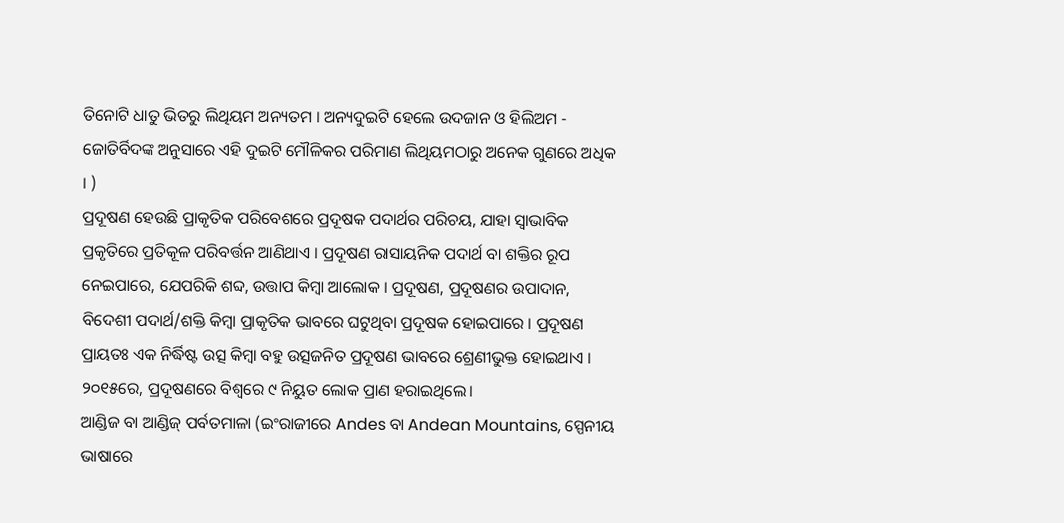ତିନୋଟି ଧାତୁ ଭିତରୁ ଲିଥିୟମ ଅନ୍ୟତମ । ଅନ୍ୟଦୁଇଟି ହେଲେ ଉଦଜାନ ଓ ହିଲିଅମ - ଜୋତିର୍ବିଦଙ୍କ ଅନୁସାରେ ଏହି ଦୁଇଟି ମୌଳିକର ପରିମାଣ ଲିଥିୟମଠାରୁ ଅନେକ ଗୁଣରେ ଅଧିକ । )
ପ୍ରଦୂଷଣ ହେଉଛି ପ୍ରାକୃତିକ ପରିବେଶରେ ପ୍ରଦୂଷକ ପଦାର୍ଥର ପରିଚୟ, ଯାହା ସ୍ୱାଭାବିକ ପ୍ରକୃତିରେ ପ୍ରତିକୂଳ ପରିବର୍ତ୍ତନ ଆଣିଥାଏ । ପ୍ରଦୂଷଣ ରାସାୟନିକ ପଦାର୍ଥ ବା ଶକ୍ତିର ରୂପ ନେଇପାରେ, ଯେପରିକି ଶବ୍ଦ, ଉତ୍ତାପ କିମ୍ବା ଆଲୋକ । ପ୍ରଦୂଷଣ, ପ୍ରଦୂଷଣର ଉପାଦାନ, ବିଦେଶୀ ପଦାର୍ଥ/ଶକ୍ତି କିମ୍ବା ପ୍ରାକୃତିକ ଭାବରେ ଘଟୁଥିବା ପ୍ରଦୂଷକ ହୋଇପାରେ । ପ୍ରଦୂଷଣ ପ୍ରାୟତଃ ଏକ ନିର୍ଦ୍ଧିଷ୍ଟ ଉତ୍ସ କିମ୍ବା ବହୁ ଉତ୍ସଜନିତ ପ୍ରଦୂଷଣ ଭାବରେ ଶ୍ରେଣୀଭୁକ୍ତ ହୋଇଥାଏ । ୨୦୧୫ରେ, ପ୍ରଦୂଷଣରେ ବିଶ୍ୱରେ ୯ ନିୟୁତ ଲୋକ ପ୍ରାଣ ହରାଇଥିଲେ।
ଆଣ୍ଡିଜ ବା ଆଣ୍ଡିଜ୍ ପର୍ବତମାଳା (ଇଂରାଜୀରେ Andes ବା Andean Mountains, ସ୍ପେନୀୟ ଭାଷାରେ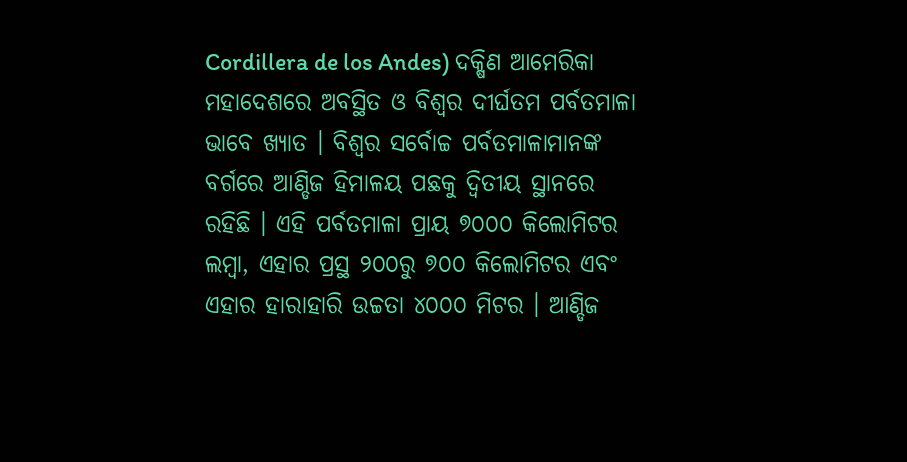Cordillera de los Andes) ଦକ୍ଷିଣ ଆମେରିକା ମହାଦେଶରେ ଅବସ୍ଥିତ ଓ ବିଶ୍ୱର ଦୀର୍ଘତମ ପର୍ବତମାଳା ଭାବେ ଖ୍ୟାତ । ବିଶ୍ୱର ସର୍ବୋଚ୍ଚ ପର୍ବତମାଳାମାନଙ୍କ ବର୍ଗରେ ଆଣ୍ଡିଜ ହିମାଳୟ ପଛକୁ ଦ୍ୱିତୀୟ ସ୍ଥାନରେ ରହିଛି । ଏହି ପର୍ବତମାଳା ପ୍ରାୟ ୭୦୦୦ କିଲୋମିଟର ଲମ୍ବା, ଏହାର ପ୍ରସ୍ଥ ୨୦୦ରୁ ୭୦୦ କିଲୋମିଟର ଏବଂ ଏହାର ହାରାହାରି ଉଚ୍ଚତା ୪୦୦୦ ମିଟର । ଆଣ୍ଡିଜ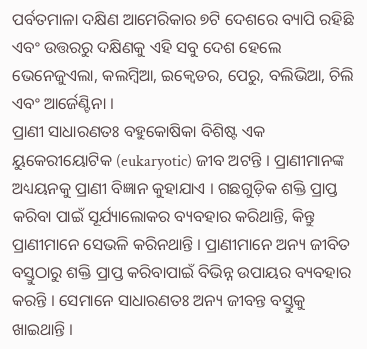ପର୍ବତମାଳା ଦକ୍ଷିଣ ଆମେରିକାର ୭ଟି ଦେଶରେ ବ୍ୟାପି ରହିଛି ଏବଂ ଉତ୍ତରରୁ ଦକ୍ଷିଣକୁ ଏହି ସବୁ ଦେଶ ହେଲେ ଭେନେଜୁଏଲା, କଲମ୍ବିଆ, ଇକ୍ୱେଡର, ପେରୁ, ବଲିଭିଆ, ଚିଲି ଏବଂ ଆର୍ଜେଣ୍ଟିନା ।
ପ୍ରାଣୀ ସାଧାରଣତଃ ବହୁକୋଷିକା ବିଶିଷ୍ଟ ଏକ ୟୁକେରୀୟୋଟିକ (eukaryotic) ଜୀବ ଅଟନ୍ତି । ପ୍ରାଣୀମାନଙ୍କ ଅଧ୍ୟୟନକୁ ପ୍ରାଣୀ ବିଜ୍ଞାନ କୁହାଯାଏ । ଗଛଗୁଡ଼ିକ ଶକ୍ତି ପ୍ରାପ୍ତ କରିବା ପାଇଁ ସୂର୍ଯ୍ୟାଲୋକର ବ୍ୟବହାର କରିଥାନ୍ତି, କିନ୍ତୁ ପ୍ରାଣୀମାନେ ସେଭଳି କରିନଥାନ୍ତି । ପ୍ରାଣୀମାନେ ଅନ୍ୟ ଜୀବିତ ବସ୍ତୁଠାରୁ ଶକ୍ତି ପ୍ରାପ୍ତ କରିବାପାଇଁ ବିଭିନ୍ନ ଉପାୟର ବ୍ୟବହାର କରନ୍ତି । ସେମାନେ ସାଧାରଣତଃ ଅନ୍ୟ ଜୀବନ୍ତ ବସ୍ତୁକୁ ଖାଇଥାନ୍ତି ।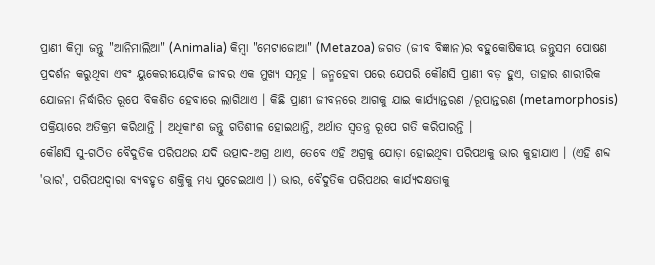ପ୍ରାଣୀ କିମ୍ବା ଜନ୍ତୁ "ଆନିମାଲିଆ" (Animalia) କିମ୍ବା "ମେଟାଜୋଆ" (Metazoa) ଜଗତ (ଜୀବ ବିଜ୍ଞାନ)ର ବହୁକୋଷିକୀୟ ଜନ୍ତୁସମ ପୋଷଣ ପ୍ରଦର୍ଶନ କରୁଥିବା ଏବଂ ୟୁକେରୀୟୋଟିକ ଜୀବର ଏକ ମୁଖ୍ୟ ସମୂହ । ଜନ୍ମହେବା ପରେ ଯେପରି କୌଣସି ପ୍ରାଣୀ ବଡ଼ ହୁଏ, ତାହାର ଶାରୀରିକ ଯୋଜନା ନିର୍ଦ୍ଧାରିତ ରୂପେ ବିକଶିତ ହେବାରେ ଲାଗିଥାଏ । କିଛି ପ୍ରାଣୀ ଜୀବନରେ ଆଗକୁ ଯାଇ କାର୍ଯ୍ୟାନ୍ତରଣ /ରୂପାନ୍ତରଣ (metamorphosis) ପକ୍ରିୟାରେ ଅତିକ୍ରମ କରିଥାନ୍ତି । ଅଧିକାଂଶ ଜନ୍ତୁ ଗତିଶୀଳ ହୋଇଥାନ୍ତି, ଅର୍ଥାତ ସ୍ୱତନ୍ତ୍ର ରୂପେ ଗତି କରିପାରନ୍ତି ।
କୌଣସି ସୁ-ଗଠିତ ବୈଦୁତିକ ପରିପଥର ଯଦି ଉତ୍ପାଦ-ଅଗ୍ର ଥାଏ, ତେବେ ଏହି ଅଗ୍ରକୁ ଯୋଡ଼ା ହୋଇଥିବା ପରିପଥକୁ ଭାର କୁହାଯାଏ । (ଏହି ଶବ୍ଦ 'ଭାର', ପରିପଥଦ୍ୱାରା ବ୍ୟବହୃତ ଶକ୍ତିକୁ ମଧ୍ୟ ସୁଚେଇଥାଏ ।) ଭାର, ବୈଦୁତିକ ପରିପଥର କାର୍ଯ୍ୟଦକ୍ଷତାକୁ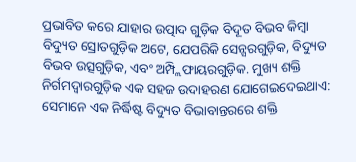ପ୍ରଭାବିତ କରେ ଯାହାର ଉତ୍ପାଦ ଗୁଡ଼ିକ ବିଦୂତ ବିଭବ କିମ୍ବା ବିଦ୍ୟୁତ ସ୍ରୋତଗୁଡ଼ିକ ଅଟେ, ଯେପରିକି ସେନ୍ସରଗୁଡ଼ିକ, ବିଦ୍ୟୁତ ବିଭବ ଉତ୍ସଗୁଡ଼ିକ, ଏବଂ ଅମ୍ପ୍ଲିଫାୟରଗୁଡ଼ିକ. ମୁଖ୍ୟ ଶକ୍ତି ନିର୍ଗମଦ୍ୱାରଗୁଡ଼ିକ ଏକ ସହଜ ଉଦାହରଣ ଯୋଗେଇଦେଇଥାଏ: ସେମାନେ ଏକ ନିର୍ଦ୍ଧିଷ୍ଟ ବିଦ୍ୟୁତ ବିଭାବାନ୍ତରରେ ଶକ୍ତି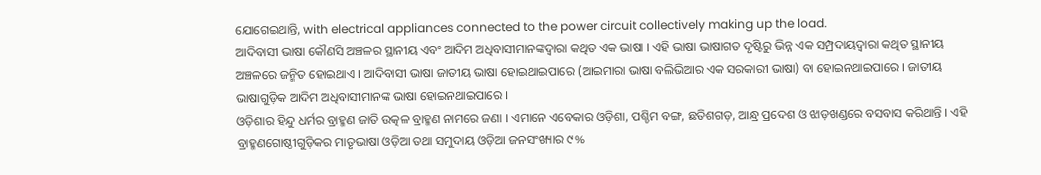ଯୋଗେଇଥାନ୍ତି, with electrical appliances connected to the power circuit collectively making up the load.
ଆଦିବାସୀ ଭାଷା କୌଣସି ଅଞ୍ଚଳର ସ୍ଥାନୀୟ ଏବଂ ଆଦିମ ଅଧିବାସୀମାନଙ୍କଦ୍ୱାରା କଥିତ ଏକ ଭାଷା । ଏହି ଭାଷା ଭାଷାଗତ ଦୃଷ୍ଟିରୁ ଭିନ୍ନ ଏକ ସମ୍ପ୍ରଦାୟଦ୍ୱାରା କଥିତ ସ୍ଥାନୀୟ ଅଞ୍ଚଳରେ ଜନ୍ମିତ ହୋଇଥାଏ । ଆଦିବାସୀ ଭାଷା ଜାତୀୟ ଭାଷା ହୋଇଥାଇପାରେ (ଆଇମାରା ଭାଷା ବଲିଭିଆର ଏକ ସରକାରୀ ଭାଷା) ବା ହୋଇନଥାଇପାରେ । ଜାତୀୟ ଭାଷାଗୁଡ଼ିକ ଆଦିମ ଅଧିବାସୀମାନଙ୍କ ଭାଷା ହୋଇନଥାଇପାରେ ।
ଓଡ଼ିଶାର ହିନ୍ଦୁ ଧର୍ମର ବ୍ରାହ୍ମଣ ଜାତି ଉତ୍କଳ ବ୍ରାହ୍ମଣ ନାମରେ ଜଣା । ଏମାନେ ଏବେକାର ଓଡ଼ିଶା, ପଶ୍ଚିମ ବଙ୍ଗ, ଛତିଶଗଡ଼, ଆନ୍ଧ୍ର ପ୍ରଦେଶ ଓ ଝାଡ଼ଖଣ୍ଡରେ ବସବାସ କରିଥାନ୍ତି । ଏହି ବ୍ରାହ୍ମଣଗୋଷ୍ଠୀଗୁଡ଼ିକର ମାତୃଭାଷା ଓଡ଼ିଆ ତଥା ସମୁଦାୟ ଓଡ଼ିଆ ଜନସଂଖ୍ୟାର ୯%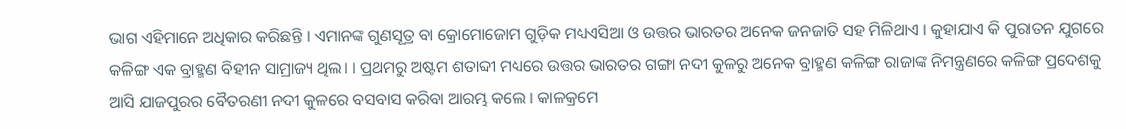ଭାଗ ଏହିମାନେ ଅଧିକାର କରିଛନ୍ତି । ଏମାନଙ୍କ ଗୁଣସୂତ୍ର ବା କ୍ରୋମୋଜୋମ ଗୁଡ଼ିକ ମଧ୍ୟଏସିଆ ଓ ଉତ୍ତର ଭାରତର ଅନେକ ଜନଜାତି ସହ ମିଳିଥାଏ । କୁହାଯାଏ କି ପୁରାତନ ଯୁଗରେ କଳିଙ୍ଗ ଏକ ବ୍ରାହ୍ମଣ ବିହୀନ ସାମ୍ରାଜ୍ୟ ଥିଲ। । ପ୍ରଥମରୁ ଅଷ୍ଟମ ଶତାବ୍ଦୀ ମଧ୍ୟରେ ଉତ୍ତର ଭାରତର ଗଙ୍ଗା ନଦୀ କୁଳରୁ ଅନେକ ବ୍ରାହ୍ମଣ କଳିଙ୍ଗ ରାଜାଙ୍କ ନିମନ୍ତ୍ରଣରେ କଳିଙ୍ଗ ପ୍ରଦେଶକୁ ଆସି ଯାଜପୁରର ବୈତରଣୀ ନଦୀ କୁଳରେ ବସବାସ କରିବା ଆରମ୍ଭ କଲେ । କାଳକ୍ରମେ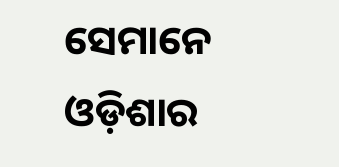ସେମାନେ ଓଡ଼ିଶାର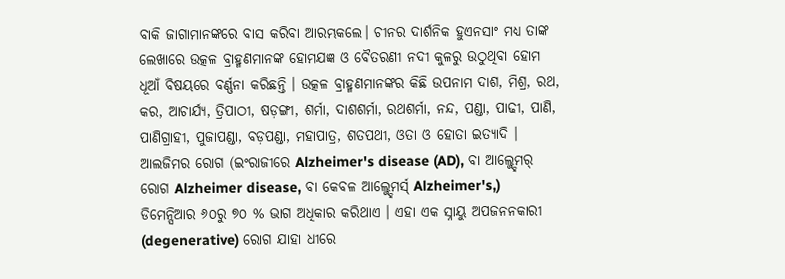ବାକି ଜାଗାମାନଙ୍କରେ ବାସ କରିବା ଆରମ୍ଭକଲେ। ଚୀନର ଦାର୍ଶନିକ ହୁଏନସାଂ ମଧ୍ୟ ତାଙ୍କ ଲେଖାରେ ଉତ୍କଳ ବ୍ରାହ୍ମଣମାନଙ୍କ ହୋମଯଜ୍ଞ ଓ ବୈତରଣୀ ନଦୀ କୁଳରୁ ଉଠୁଥିବା ହୋମ ଧୂଆଁ ବିଷୟରେ ବର୍ଣ୍ଣନା କରିଛନ୍ତି । ଉତ୍କଳ ବ୍ରାହ୍ମଣମାନଙ୍କର କିଛି ଉପନାମ ଦାଶ, ମିଶ୍ର, ରଥ, କର, ଆଚାର୍ଯ୍ୟ, ତ୍ରିପାଠୀ, ଷଡ଼ଙ୍ଗୀ, ଶର୍ମା, ଦାଶଶର୍ମା, ରଥଶର୍ମା, ନନ୍ଦ, ପଣ୍ଡା, ପାଢୀ, ପାଣି, ପାଣିଗ୍ରାହୀ, ପୁଜାପଣ୍ଡା, ବଡ଼ପଣ୍ଡା, ମହାପାତ୍ର, ଶତପଥୀ, ଓତା ଓ ହୋତା ଇତ୍ୟାଦି ।
ଆଲଜିମର ରୋଗ (ଇଂରାଜୀରେ Alzheimer's disease (AD), ବା ଆଲ୍ଜ୍ହେମର୍ ରୋଗ Alzheimer disease, ବା କେବଳ ଆଲ୍ଜ୍ହେମର୍ସ୍ Alzheimer's,) ଡିମେନ୍ସିଆର ୬୦ରୁ ୭୦ % ଭାଗ ଅଧିକାର କରିଥାଏ । ଏହା ଏକ ସ୍ନାୟୁ ଅପଜନନକାରୀ (degenerative) ରୋଗ ଯାହା ଧୀରେ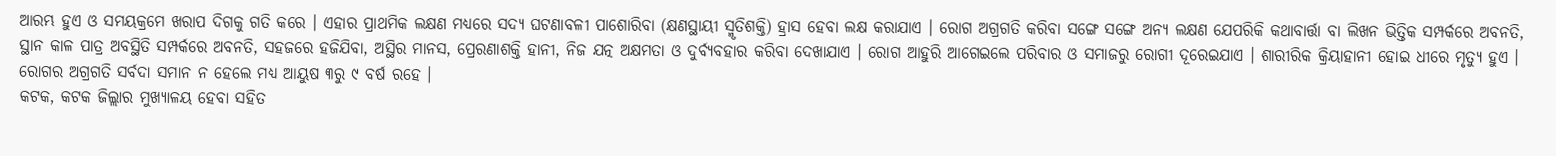ଆରମ୍ଭ ହୁଏ ଓ ସମୟକ୍ରମେ ଖରାପ ଦିଗକୁ ଗତି କରେ । ଏହାର ପ୍ରାଥମିକ ଲକ୍ଷଣ ମଧ୍ୟରେ ସଦ୍ୟ ଘଟଣାବଳୀ ପାଶୋରିବା (କ୍ଷଣସ୍ଥାୟୀ ସ୍ମୃତିଶକ୍ତି) ହ୍ରାସ ହେବା ଲକ୍ଷ କରାଯାଏ । ରୋଗ ଅଗ୍ରଗତି କରିବା ସଙ୍ଗେ ସଙ୍ଗେ ଅନ୍ୟ ଲକ୍ଷଣ ଯେପରିକି କଥାବାର୍ତ୍ତା ବା ଲିଖନ ଭିତ୍ତିକ ସମ୍ପର୍କରେ ଅବନତି, ସ୍ଥାନ କାଳ ପାତ୍ର ଅବସ୍ଥିତି ସମ୍ପର୍କରେ ଅବନତି, ସହଜରେ ହଜିଯିବା, ଅସ୍ଥିର ମାନସ, ପ୍ରେରଣାଶକ୍ତି ହାନୀ, ନିଜ ଯତ୍ନ ଅକ୍ଷମତା ଓ ଦୁର୍ବ୍ୟବହାର କରିବା ଦେଖାଯାଏ । ରୋଗ ଆହୁରି ଆଗେଇଲେ ପରିବାର ଓ ସମାଜରୁ ରୋଗୀ ଦୂରେଇଯାଏ । ଶାରୀରିକ କ୍ରିୟାହାନୀ ହୋଇ ଧୀରେ ମୃତ୍ୟୁ ହୁଏ । ରୋଗର ଅଗ୍ରଗତି ସର୍ବଦା ସମାନ ନ ହେଲେ ମଧ୍ୟ ଆୟୁଷ ୩ରୁ ୯ ବର୍ଷ ରହେ ।
କଟକ, କଟକ ଜିଲ୍ଲାର ମୁଖ୍ୟାଳୟ ହେବା ସହିତ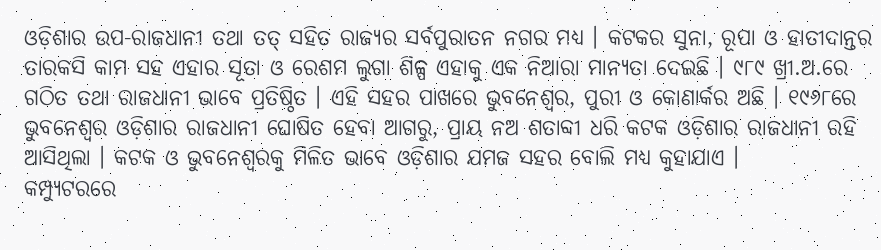ଓଡ଼ିଶାର ଉପ-ରାଜଧାନୀ ତଥା ତତ୍ ସହିତ ରାଜ୍ୟର ସର୍ବପୁରାତନ ନଗର ମଧ୍ୟ । କଟକର ସୁନା, ରୂପା ଓ ହାତୀଦାନ୍ତର ତାରକସି କାମ ସହ ଏହାର ସୂତା ଓ ରେଶମ ଲୁଗା ଶିଳ୍ପ ଏହାକୁ ଏକ ନିଆରା ମାନ୍ୟତା ଦେଇଛି । ୯୮୯ ଖ୍ରୀ.ଅ.ରେ ଗଠିତ ତଥା ରାଜଧାନୀ ଭାବେ ପ୍ରତିଷ୍ଠିତ । ଏହି ସହର ପାଖରେ ଭୁବନେଶ୍ୱର, ପୁରୀ ଓ କୋଣାର୍କର ଅଛି । ୧୯୬୮ରେ ଭୁବନେଶ୍ୱର ଓଡ଼ିଶାର ରାଜଧାନୀ ଘୋଷିତ ହେବା ଆଗରୁ, ପ୍ରାୟ ନଅ ଶତାବ୍ଦୀ ଧରି କଟକ ଓଡ଼ିଶାର ରାଜଧାନୀ ରହି ଆସିଥିଲା । କଟକ ଓ ଭୁବନେଶ୍ୱରକୁ ମିଳିତ ଭାବେ ଓଡ଼ିଶାର ଯମଜ ସହର ବୋଲି ମଧ୍ୟ କୁହାଯାଏ ।
କମ୍ପ୍ୟୁଟରରେ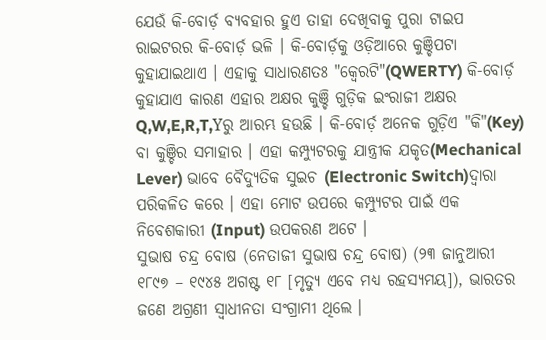ଯେଉଁ କି-ବୋର୍ଡ଼ ବ୍ୟବହାର ହୁଏ ତାହା ଦେଖିବାକୁ ପୁରା ଟାଇପ ରାଇଟରର କି-ବୋର୍ଡ଼ ଭଳି । କି-ବୋର୍ଡ଼କୁ ଓଡ଼ିଆରେ କୁଞ୍ଚିପଟା କୁହାଯାଇଥାଏ । ଏହାକୁ ସାଧାରଣତଃ "କ୍ୱେରଟି"(QWERTY) କି-ବୋର୍ଡ଼ କୁହାଯାଏ କାରଣ ଏହାର ଅକ୍ଷର କୁଞ୍ଚି ଗୁଡ଼ିକ ଇଂରାଜୀ ଅକ୍ଷର Q,W,E,R,T,Yରୁ ଆରମ୍ଭ ହଉଛି । କି-ବୋର୍ଡ଼ ଅନେକ ଗୁଡ଼ିଏ "କି"(Key) ବା କୁଞ୍ଚିର ସମାହାର । ଏହା କମ୍ପ୍ୟୁଟରକୁ ଯାନ୍ତ୍ରୀକ ଯକୃତ(Mechanical Lever) ଭାବେ ବୈଦ୍ୟୁତିକ ସୁଇଚ (Electronic Switch)ଦ୍ୱାରା ପରିକଳିତ କରେ । ଏହା ମୋଟ ଉପରେ କମ୍ପ୍ୟୁଟର ପାଇଁ ଏକ ନିବେଶକାରୀ (Input) ଉପକରଣ ଅଟେ ।
ସୁଭାଷ ଚନ୍ଦ୍ର ବୋଷ (ନେତାଜୀ ସୁଭାଷ ଚନ୍ଦ୍ର ବୋଷ) (୨୩ ଜାନୁଆରୀ ୧୮୯୭ – ୧୯୪୫ ଅଗଷ୍ଟ ୧୮ [ମୃତ୍ୟୁ ଏବେ ମଧ୍ୟ ରହସ୍ୟମୟ]), ଭାରତର ଜଣେ ଅଗ୍ରଣୀ ସ୍ୱାଧୀନତା ସଂଗ୍ରାମୀ ଥିଲେ ।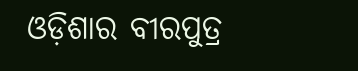ଓଡ଼ିଶାର ବୀରପୁତ୍ର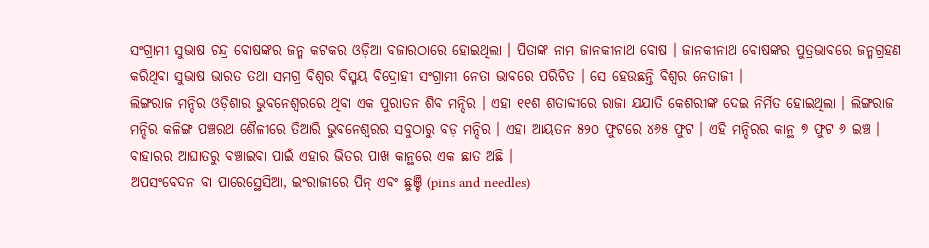ସଂଗ୍ରାମୀ ସୁଭାଷ ଚନ୍ଦ୍ର ବୋଷଙ୍କର ଜନ୍ମ କଟକର ଓଡ଼ିଆ ବଜାରଠାରେ ହୋଇଥିଲା । ପିତାଙ୍କ ନାମ ଜାନକୀନାଥ ବୋଷ । ଜାନକୀନାଥ ବୋଷଙ୍କର ପୁତ୍ରଭାବରେ ଜନ୍ମଗ୍ରହଣ କରିଥିବା ସୁଭାଷ ଭାରତ ତଥା ସମଗ୍ର ବିଶ୍ୱର ବିସ୍ମୟ ବିଦ୍ରୋହୀ ସଂଗ୍ରାମୀ ନେତା ଭାବରେ ପରିଚିତ । ସେ ହେଉଛନ୍ତି ବିଶ୍ୱର ନେତାଜୀ ।
ଲିଙ୍ଗରାଜ ମନ୍ଦିର ଓଡ଼ିଶାର ଭୁବନେଶ୍ୱରରେ ଥିବା ଏକ ପୁରାତନ ଶିବ ମନ୍ଦିର । ଏହା ୧୧ଶ ଶତାବ୍ଦୀରେ ରାଜା ଯଯାତି କେଶରୀଙ୍କ ଦେଇ ନିର୍ମିତ ହୋଇଥିଲା । ଲିଙ୍ଗରାଜ ମନ୍ଦିର କଳିଙ୍ଗ ପଞ୍ଚରଥ ଶୈଳୀରେ ତିଆରି ଭୁବନେଶ୍ୱରର ସବୁଠାରୁ ବଡ଼ ମନ୍ଦିର । ଏହା ଆୟତନ ୫୨୦ ଫୁଟରେ ୪୬୫ ଫୁଟ । ଏହି ମନ୍ଦିରର କାନ୍ଥ ୭ ଫୁଟ ୬ ଇଞ୍ଚ । ବାହାରର ଆଘାତରୁ ବଞ୍ଚାଇବା ପାଇଁ ଏହାର ଭିତର ପାଖ କାନ୍ଥରେ ଏକ ଛାତ ଅଛି ।
ଅପସଂବେଦନ ବା ପାରେସ୍ଥେସିଆ, ଇଂରାଜୀରେ ପିନ୍ ଏବଂ ଛୁଞ୍ଚି (pins and needles)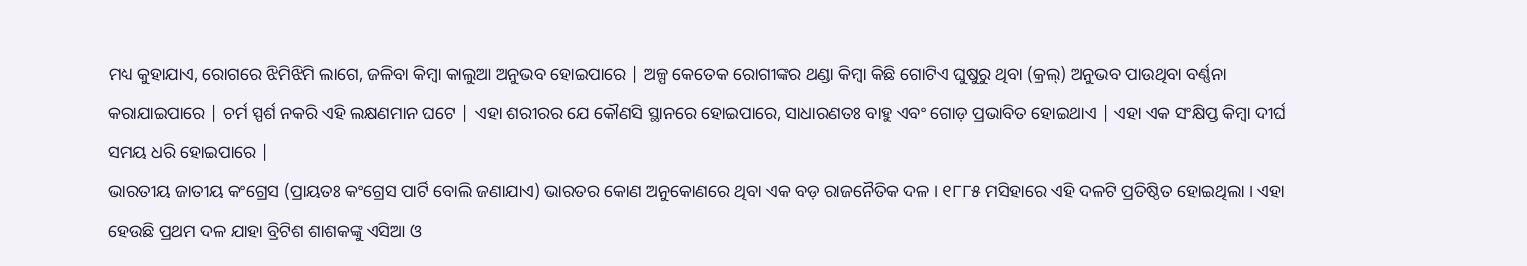ମଧ୍ୟ କୁହାଯାଏ, ରୋଗରେ ଝିମିଝିମି ଲାଗେ, ଜଳିବା କିମ୍ବା କାଲୁଆ ଅନୁଭବ ହୋଇପାରେ | ଅଳ୍ପ କେତେକ ରୋଗୀଙ୍କର ଥଣ୍ଡା କିମ୍ବା କିଛି ଗୋଟିଏ ଘୁଷୁରୁ ଥିବା (କ୍ରଲ୍) ଅନୁଭବ ପାଉଥିବା ବର୍ଣ୍ଣନା କରାଯାଇପାରେ | ଚର୍ମ ସ୍ପର୍ଶ ନକରି ଏହି ଲକ୍ଷଣମାନ ଘଟେ | ଏହା ଶରୀରର ଯେ କୌଣସି ସ୍ଥାନରେ ହୋଇପାରେ, ସାଧାରଣତଃ ବାହୁ ଏବଂ ଗୋଡ଼ ପ୍ରଭାବିତ ହୋଇଥାଏ | ଏହା ଏକ ସଂକ୍ଷିପ୍ତ କିମ୍ବା ଦୀର୍ଘ ସମୟ ଧରି ହୋଇପାରେ |
ଭାରତୀୟ ଜାତୀୟ କଂଗ୍ରେସ (ପ୍ରାୟତଃ କଂଗ୍ରେସ ପାର୍ଟି ବୋଲି ଜଣାଯାଏ) ଭାରତର କୋଣ ଅନୁକୋଣରେ ଥିବା ଏକ ବଡ଼ ରାଜନୈତିକ ଦଳ । ୧୮୮୫ ମସିହାରେ ଏହି ଦଳଟି ପ୍ରତିଷ୍ଠିତ ହୋଇଥିଲା । ଏହା ହେଉଛି ପ୍ରଥମ ଦଳ ଯାହା ବ୍ରିଟିଶ ଶାଶକଙ୍କୁ ଏସିଆ ଓ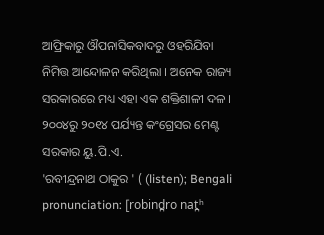ଆଫ୍ରିକାରୁ ଔପନାସିକବାଦରୁ ଓହରିଯିବା ନିମିତ୍ତ ଆନ୍ଦୋଳନ କରିଥିଲା । ଅନେକ ରାଜ୍ୟ ସରକାରରେ ମଧ୍ୟ ଏହା ଏକ ଶକ୍ତିଶାଳୀ ଦଳ । ୨୦୦୪ରୁ ୨୦୧୪ ପର୍ଯ୍ୟନ୍ତ କଂଗ୍ରେସର ମେଣ୍ଟ ସରକାର ୟୁ.ପି.ଏ.
'ରବୀନ୍ଦ୍ରନାଥ ଠାକୁର ' ( (listen); Bengali pronunciation: [robind̪ro nat̪ʰ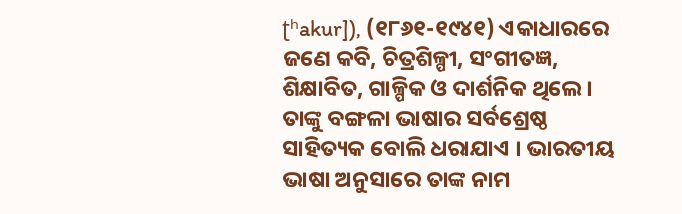ʈʰakur]), (୧୮୬୧-୧୯୪୧) ଏକାଧାରରେ ଜଣେ କବି, ଚିତ୍ରଶିଳ୍ପୀ, ସଂଗୀତଜ୍ଞ, ଶିକ୍ଷାବିତ, ଗାଳ୍ପିକ ଓ ଦାର୍ଶନିକ ଥିଲେ । ତାଙ୍କୁ ବଙ୍ଗଳା ଭାଷାର ସର୍ବଶ୍ରେଷ୍ଠ ସାହିତ୍ୟକ ବୋଲି ଧରାଯାଏ । ଭାରତୀୟ ଭାଷା ଅନୁସାରେ ତାଙ୍କ ନାମ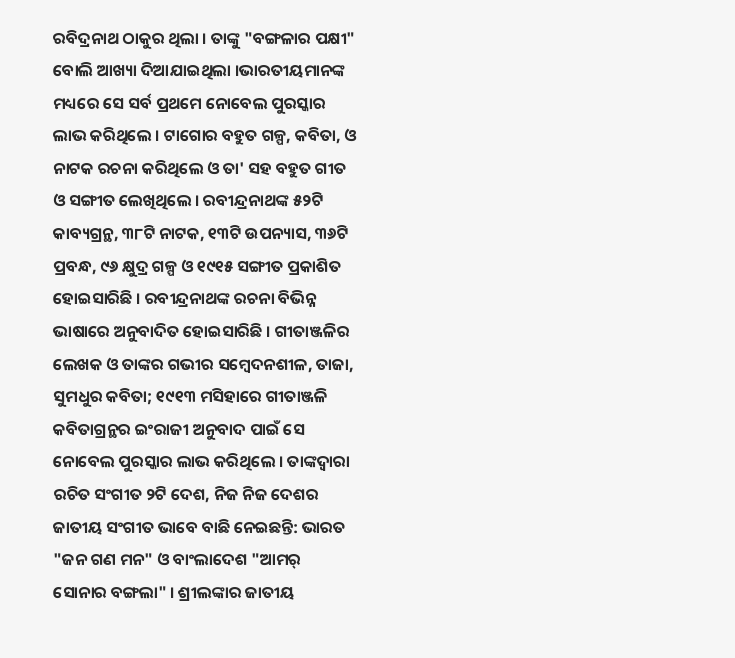ରବିଦ୍ରନାଥ ଠାକୁର ଥିଲା । ତାଙ୍କୁ "ବଙ୍ଗଳାର ପକ୍ଷୀ" ବୋଲି ଆଖ୍ୟା ଦିଆଯାଇଥିଲା ।ଭାରତୀୟମାନଙ୍କ ମଧ୍ୟରେ ସେ ସର୍ବ ପ୍ରଥମେ ନୋବେଲ ପୁରସ୍କାର ଲାଭ କରିଥିଲେ । ଟାଗୋର ବହୁତ ଗଳ୍ପ, କବିତା, ଓ ନାଟକ ରଚନା କରିଥିଲେ ଓ ତା' ସହ ବହୁତ ଗୀତ ଓ ସଙ୍ଗୀତ ଲେଖିଥିଲେ । ରବୀନ୍ଦ୍ରନାଥଙ୍କ ୫୨ଟି କାବ୍ୟଗ୍ରନ୍ଥ, ୩୮ଟି ନାଟକ, ୧୩ଟି ଉପନ୍ୟାସ, ୩୬ଟି ପ୍ରବନ୍ଧ, ୯୬ କ୍ଷୁଦ୍ର ଗଳ୍ପ ଓ ୧୯୧୫ ସଙ୍ଗୀତ ପ୍ରକାଶିତ ହୋଇସାରିଛି । ରବୀନ୍ଦ୍ରନାଥଙ୍କ ରଚନା ବିଭିନ୍ନ ଭାଷାରେ ଅନୁବାଦିତ ହୋଇସାରିଛି । ଗୀତାଞ୍ଜଳିର ଲେଖକ ଓ ତାଙ୍କର ଗଭୀର ସମ୍ବେଦନଶୀଳ, ତାଜା, ସୁମଧୁର କବିତା; ୧୯୧୩ ମସିହାରେ ଗୀତାଞ୍ଜଳି କବିତାଗ୍ରନ୍ଥର ଇଂରାଜୀ ଅନୁବାଦ ପାଇଁ ସେ ନୋବେଲ ପୁରସ୍କାର ଲାଭ କରିଥିଲେ । ତାଙ୍କଦ୍ୱାରା ରଚିତ ସଂଗୀତ ୨ଟି ଦେଶ, ନିଜ ନିଜ ଦେଶର ଜାତୀୟ ସଂଗୀତ ଭାବେ ବାଛି ନେଇଛନ୍ତି: ଭାରତ "ଜନ ଗଣ ମନ" ଓ ବାଂଲାଦେଶ "ଆମର୍ ସୋନାର ବଙ୍ଗଲା" । ଶ୍ରୀଲଙ୍କାର ଜାତୀୟ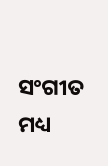ସଂଗୀତ ମଧ୍ୟ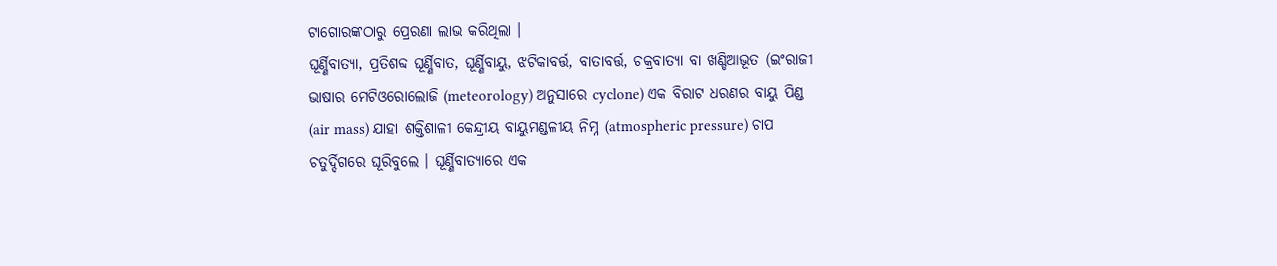ଟାଗୋରଙ୍କଠାରୁ ପ୍ରେରଣା ଲାଭ କରିଥିଲା ।
ଘୂର୍ଣ୍ଣିବାତ୍ୟା, ପ୍ରତିଶବ୍ଦ ଘୂର୍ଣ୍ଣିବାତ, ଘୂର୍ଣ୍ଣିବାୟୁ, ଝଟିକାବର୍ତ୍ତ, ବାତାବର୍ତ୍ତ, ଚକ୍ରବାତ୍ୟା ବା ଖଣ୍ଡିଆଭୂତ (ଇଂରାଜୀ ଭାଷାର ମେଟିଓରୋଲୋଜି (meteorology) ଅନୁସାରେ cyclone) ଏକ ବିରାଟ ଧରଣର ବାୟୁ ପିଣ୍ଡ (air mass) ଯାହା ଶକ୍ତିଶାଳୀ କେନ୍ଦ୍ରୀୟ ବାୟୁମଣ୍ଡଳୀୟ ନିମ୍ନ (atmospheric pressure) ଚାପ ଚତୁର୍ଦ୍ଦିଗରେ ଘୂରିବୁଲେ । ଘୂର୍ଣ୍ଣିବାତ୍ୟାରେ ଏକ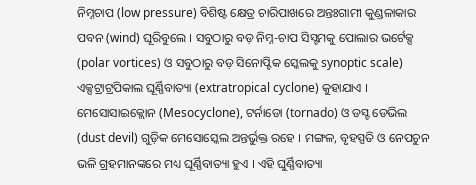ନିମ୍ନଚାପ (low pressure) ବିଶିଷ୍ଟ କ୍ଷେତ୍ର ଚାରିପାଖରେ ଅନ୍ତଃଗାମୀ କୁଣ୍ଡଳାକାର ପବନ (wind) ଘୂରିବୁଲେ । ସବୁଠାରୁ ବଡ଼ ନିମ୍ନ-ଚାପ ସିସ୍ଟମକୁ ପୋଲାର ଭର୍ଟେକ୍ସ (polar vortices) ଓ ସବୁଠାରୁ ବଡ଼ ସିନୋପ୍ଟିକ ସ୍କେଲକୁ synoptic scale) ଏକ୍ସଟ୍ରାଟ୍ରପିକାଲ ଘୂର୍ଣ୍ଣିବାତ୍ୟା (extratropical cyclone) କୁହାଯାଏ । ମେସୋସାଇକ୍ଲୋନ (Mesocyclone), ଟର୍ନାଡୋ (tornado) ଓ ଡସ୍ଟ ଡେଭିଲ (dust devil) ଗୁଡ଼ିକ ମେସୋସ୍କେଲ ଅନ୍ତର୍ଭୁକ୍ତ ରହେ । ମଙ୍ଗଳ, ବୃହସ୍ପତି ଓ ନେପଚୁନ ଭଳି ଗ୍ରହମାନଙ୍କରେ ମଧ୍ୟ ଘୂର୍ଣ୍ଣିବାତ୍ୟା ହୁଏ । ଏହି ଘୁର୍ଣ୍ଣିବାତ୍ୟା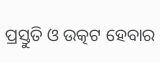ପ୍ରସ୍ତୁତି ଓ ଉତ୍କଟ ହେବାର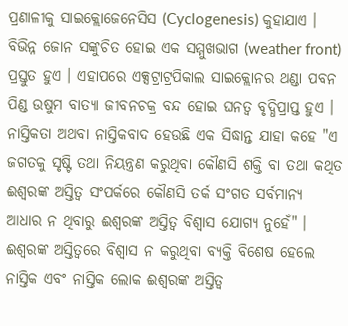ପ୍ରଣାଳୀକୁ ସାଇକ୍ଲୋଜେନେସିସ (Cyclogenesis) କୁହାଯାଏ । ବିଭିନ୍ନ ଜୋନ ସଙ୍କୁଚିତ ହୋଇ ଏକ ସମ୍ମୁଖଭାଗ (weather front) ପ୍ରସ୍ତୁତ ହୁଏ । ଏହାପରେ ଏକ୍ସଟ୍ରାଟ୍ରପିକାଲ ସାଇକ୍ଲୋନର ଥଣ୍ଡା ପବନ ପିଣ୍ଡ ଉଷୁମ ବାତ୍ୟା ଜୀବନଚକ୍ର ବନ୍ଦ ହୋଇ ଘନତ୍ୱ ବୃଦ୍ଧିପ୍ରାପ୍ତ ହୁଏ ।
ନାସ୍ତିକତା ଅଥବା ନାସ୍ତିକବାଦ ହେଉଛି ଏକ ସିଦ୍ଧାନ୍ତ ଯାହା କହେ "ଏ ଜଗତକୁ ସୃଷ୍ଟି ତଥା ନିୟନ୍ତ୍ରଣ କରୁଥିବା କୌଣସି ଶକ୍ତି ବା ତଥା କଥିତ ଈଶ୍ୱରଙ୍କ ଅସ୍ତିତ୍ୱ ସଂପର୍କରେ କୌଣସି ତର୍କ ସଂଗତ ସର୍ବମାନ୍ୟ ଆଧାର ନ ଥିବାରୁ ଈଶ୍ୱରଙ୍କ ଅସ୍ତିତ୍ୱ ବିଶ୍ୱାସ ଯୋଗ୍ୟ ନୁହେଁ" । ଈଶ୍ୱରଙ୍କ ଅସ୍ତିତ୍ୱରେ ବିଶ୍ୱାସ ନ କରୁଥିବା ବ୍ୟକ୍ତି ବିଶେଷ ହେଲେ ନାସ୍ତିକ ଏବଂ ନାସ୍ତିକ ଲୋକ ଈଶ୍ୱରଙ୍କ ଅସ୍ତିତ୍ୱ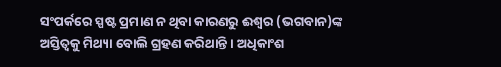ସଂପର୍କରେ ସ୍ପଷ୍ଟ ପ୍ରମାଣ ନ ଥିବା କାରଣରୁ ଈଶ୍ୱର (ଭଗବାନ)ଙ୍କ ଅସ୍ତିତ୍ୱକୁ ମିଥ୍ୟା ବୋଲି ଗ୍ରହଣ କରିଥାନ୍ତି । ଅଧିକାଂଶ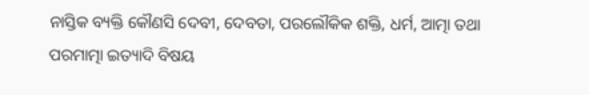ନାସ୍ତିକ ବ୍ୟକ୍ତି କୌଣସି ଦେବୀ, ଦେବତା, ପରଲୌକିକ ଶକ୍ତି, ଧର୍ମ, ଆତ୍ମା ତଥା ପରମାତ୍ମା ଇତ୍ୟାଦି ବିଷୟ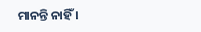ମାନନ୍ତି ନାହିଁ ।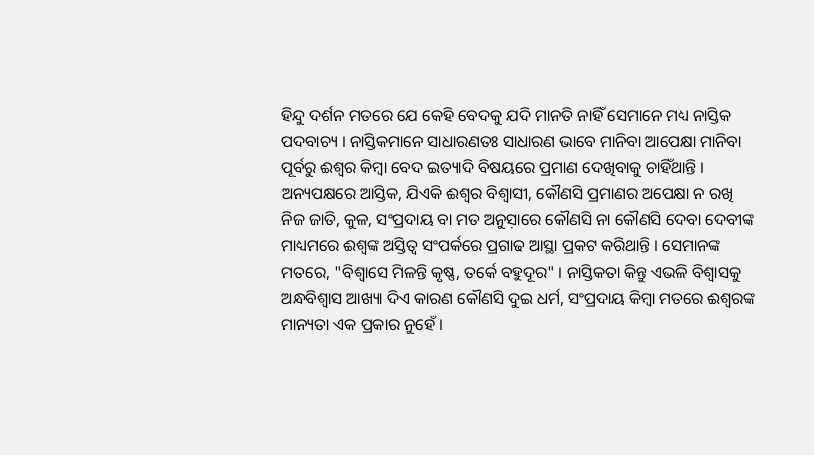ହିନ୍ଦୁ ଦର୍ଶନ ମତରେ ଯେ କେହି ବେଦକୁ ଯଦି ମାନତି ନାହିଁ ସେମାନେ ମଧ୍ୟ ନାସ୍ତିକ ପଦବାଚ୍ୟ । ନାସ୍ତିକମାନେ ସାଧାରଣତଃ ସାଧାରଣ ଭାବେ ମାନିବା ଆପେକ୍ଷା ମାନିବା ପୂର୍ବରୁ ଈଶ୍ୱର କିମ୍ବା ବେଦ ଇତ୍ୟାଦି ବିଷୟରେ ପ୍ରମାଣ ଦେଖିବାକୁ ଚାହିଁଥାନ୍ତି । ଅନ୍ୟପକ୍ଷରେ ଆସ୍ତିକ, ଯିଏକି ଈଶ୍ୱର ବିଶ୍ୱାସୀ, କୌଣସି ପ୍ରମାଣର ଅପେକ୍ଷା ନ ରଖି ନିଜ ଜାତି, କୁଳ, ସଂପ୍ରଦାୟ ବା ମତ ଅନୁସ଼ାରେ କୌଣସି ନା କୌଣସି ଦେବା ଦେବୀଙ୍କ ମାଧ୍ୟମରେ ଈଶ୍ୱଙ୍କ ଅସ୍ତିତ୍ୱ ସଂପର୍କରେ ପ୍ରଗାଢ ଆସ୍ଥା ପ୍ରକଟ କରିଥାନ୍ତି । ସେମାନଙ୍କ ମତରେ, "ବିଶ୍ୱାସେ ମିଳନ୍ତି କୃଷ୍ଣ, ତର୍କେ ବହୁଦୂର" । ନାସ୍ତିକତା କିନ୍ତୁ ଏଭଳି ବିଶ୍ୱାସକୁ ଅନ୍ଧବିଶ୍ୱାସ ଆଖ୍ୟା ଦିଏ କାରଣ କୌଣସି ଦୁଇ ଧର୍ମ, ସଂପ୍ରଦାୟ କିମ୍ବା ମତରେ ଈଶ୍ୱରଙ୍କ ମାନ୍ୟତା ଏକ ପ୍ରକାର ନୁହେଁ ।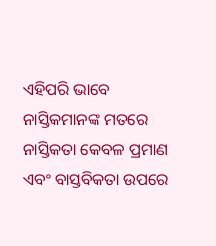ଏହିପରି ଭାବେ ନାସ୍ତିକମାନଙ୍କ ମତରେ ନାସ୍ତିକତା କେବଳ ପ୍ରମାଣ ଏବଂ ବାସ୍ତବିକତା ଉପରେ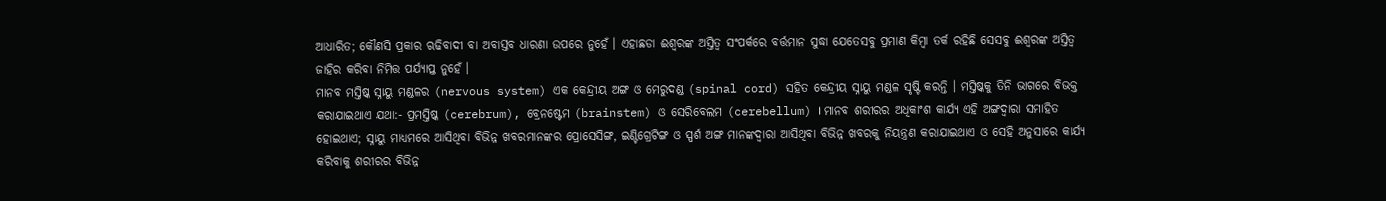ଆଧାରିତ; କୌଣସି ପ୍ରକାର ଋଢିବାଦୀ ବା ଅବାସ୍ତବ ଧାରଣା ଉପରେ ନୁହେଁ । ଏହାଛଡା ଈଶ୍ୱରଙ୍କ ଅସ୍ତିତ୍ୱ ସଂପର୍କରେ ବର୍ତ୍ତମାନ ସୁଦ୍ଧା ଯେତେସବୁ ପ୍ରମାଣ କିମ୍ବା ତର୍କ ରହିଛି ସେସବୁ ଈଶ୍ୱରଙ୍କ ଅସ୍ତିତ୍ୱ ଜାହିର କରିବା ନିମିତ୍ତ ପର୍ଯ୍ୟାପ୍ତ ନୁହେଁ ।
ମାନବ ମସ୍ତିଷ୍କ ସ୍ନାୟୁ ମଣ୍ଡଳର (nervous system) ଏକ କେନ୍ଦ୍ରୀୟ ଅଙ୍ଗ ଓ ମେରୁଦଣ୍ଡ (spinal cord) ସହିତ କେନ୍ଦ୍ରୀୟ ସ୍ନାୟୁ ମଣ୍ଡଳ ସୃଷ୍ଟି କରନ୍ତି । ମସ୍ତିଷ୍କକୁ ତିନି ଭାଗରେ ବିଭକ୍ତ କରାଯାଇଥାଏ ଯଥା:- ପ୍ରମସ୍ତିଷ୍କ (cerebrum), ବ୍ରେନଷ୍ଟେମ (brainstem) ଓ ସେରିବେଲମ (cerebellum) । ମାନବ ଶରୀରର ଅଧିକାଂଶ କାର୍ଯ୍ୟ ଏହି ଅଙ୍ଗଦ୍ୱାରା ସମାହିତ ହୋଇଥାଏ; ସ୍ନାୟୁ ମାଧ୍ୟମରେ ଆସିଥିବା ବିଭିନ୍ନ ଖବରମାନଙ୍କର ପ୍ରୋସେସିଙ୍ଗ, ଇଣ୍ଟିଗ୍ରେଟିଙ୍ଗ ଓ ସ୍ପର୍ଶ ଅଙ୍ଗ ମାନଙ୍କଦ୍ୱାରା ଆସିଥିବା ବିଭିନ୍ନ ଖବରକୁ ନିୟନ୍ତ୍ରଣ କରାଯାଇଥାଏ ଓ ସେହି ଅନୁସାରେ କାର୍ଯ୍ୟ କରିବାକୁ ଶରୀରର ବିଭିନ୍ନ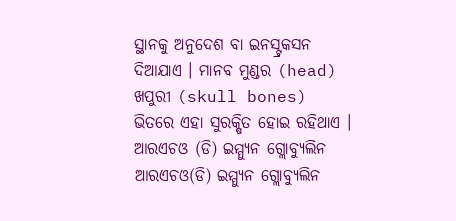ସ୍ଥାନକୁ ଅନୁଦେଶ ବା ଇନସ୍ଟ୍ରକସନ ଦିଆଯାଏ । ମାନବ ମୁଣ୍ଡର (head) ଖପୁରୀ (skull bones) ଭିତରେ ଏହା ସୁରକ୍ଷିତ ହୋଇ ରହିଥାଏ ।
ଆରଏଚଓ (ଡି) ଇମ୍ମ୍ୟୁନ ଗ୍ଲୋବ୍ୟୁଲିନ
ଆରଏଚଓ(ଡି) ଇମ୍ମ୍ୟୁନ ଗ୍ଲୋବ୍ୟୁଲିନ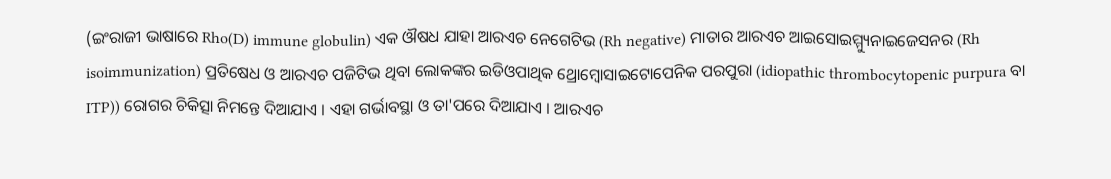(ଇଂରାଜୀ ଭାଷାରେ Rho(D) immune globulin) ଏକ ଔଷଧ ଯାହା ଆରଏଚ ନେଗେଟିଭ (Rh negative) ମାତାର ଆରଏଚ ଆଇସୋଇମ୍ମ୍ୟୁନାଇଜେସନର (Rh isoimmunization) ପ୍ରତିଷେଧ ଓ ଆରଏଚ ପଜିଟିଭ ଥିବା ଲୋକଙ୍କର ଇଡିଓପାଥିକ ଥ୍ରୋମ୍ବୋସାଇଟୋପେନିକ ପରପୁରା (idiopathic thrombocytopenic purpura ବା ITP)) ରୋଗର ଚିକିତ୍ସା ନିମନ୍ତେ ଦିଆଯାଏ । ଏହା ଗର୍ଭାବସ୍ଥା ଓ ତା'ପରେ ଦିଆଯାଏ । ଆରଏଚ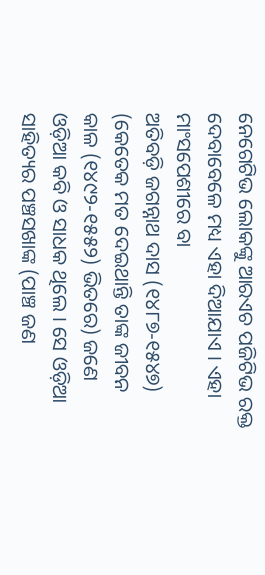ନେଗେଟିଭ ଲୋକଙ୍କୁ ଆରଏଚ ପଜିଟିଭ ରକ୍ତ ଦେବାବେଳେ ମଧ୍ୟ ଏହା ଦିଆଯାଏ । ଏହା ମାଂସପେଶୀରେ ବା
ଅତିବଡ଼ି ଜଗନ୍ନାଥ ଦାସ (୧୪୮୭-୧୫୪୭) (କେତେକ ମତ ଦେଇଥାନ୍ତି ତାଙ୍କ ଜୀବନ କାଳ (୧୪୯୨-୧୫୫୨) ଭିତରେ) ଜଣେ ଓଡ଼ିଆ କବି ଓ ସାଧକ ଥିଲେ । ସେ ଓଡ଼ିଆ ସାହିତ୍ୟର ପଞ୍ଚସଖାଙ୍କ (ପାଞ୍ଚ ଜଣ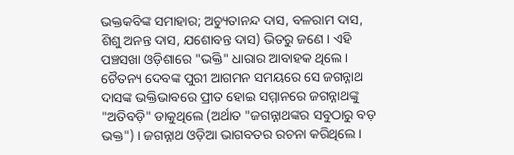ଭକ୍ତକବିଙ୍କ ସମାହାର; ଅଚ୍ୟୁତାନନ୍ଦ ଦାସ, ବଳରାମ ଦାସ, ଶିଶୁ ଅନନ୍ତ ଦାସ, ଯଶୋବନ୍ତ ଦାସ) ଭିତରୁ ଜଣେ । ଏହି ପଞ୍ଚସଖା ଓଡ଼ିଶାରେ "ଭକ୍ତି" ଧାରାର ଆବାହକ ଥିଲେ । ଚୈତନ୍ୟ ଦେବଙ୍କ ପୁରୀ ଆଗମନ ସମୟରେ ସେ ଜଗନ୍ନାଥ ଦାସଙ୍କ ଭକ୍ତିଭାବରେ ପ୍ରୀତ ହୋଇ ସମ୍ମାନରେ ଜଗନ୍ନାଥଙ୍କୁ "ଅତିବଡ଼ି" ଡାକୁଥିଲେ (ଅର୍ଥାତ "ଜଗନ୍ନାଥଙ୍କର ସବୁଠାରୁ ବଡ଼ ଭକ୍ତ") । ଜଗନ୍ନାଥ ଓଡ଼ିଆ ଭାଗବତର ରଚନା କରିଥିଲେ ।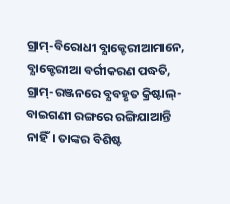ଗ୍ରାମ୍-ବିରୋଧୀ ବ୍ଯାକ୍ଟେରୀଆମାନେ, ବ୍ଯାକ୍ଟେରୀଆ ବର୍ଗୀକରଣ ପଦ୍ଧତି, ଗ୍ରାମ୍-ରଞ୍ଜନରେ ବ୍ଯବହୃତ କ୍ରିଷ୍ଟାଲ୍-ବାଇଗଣୀ ରଙ୍ଗରେ ରଙ୍ଗିଯାଆନ୍ତି ନାହିଁ। ତାଙ୍କର ବିଶିଷ୍ଟ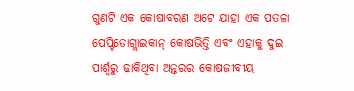ଗୁଣଟି ଏକ କୋଷାବରଣ ଅଟେ ଯାହା ଏକ ପତଳା ପେପ୍ଟିଡୋଗ୍ଲାଇକାନ୍ କୋଷଭିତ୍ତି ଏବଂ ଏହାକୁ ଦୁଇ ପାର୍ଶ୍ୱରୁ ଢାକିଥିବା ଅନ୍ତରର କୋଷଜୀବୀୟ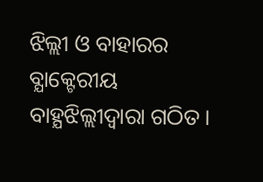ଝିଲ୍ଲୀ ଓ ବାହାରର ବ୍ଯାକ୍ଟେରୀୟ ବାହ୍ଯଝିଲ୍ଲୀଦ୍ୱାରା ଗଠିତ।